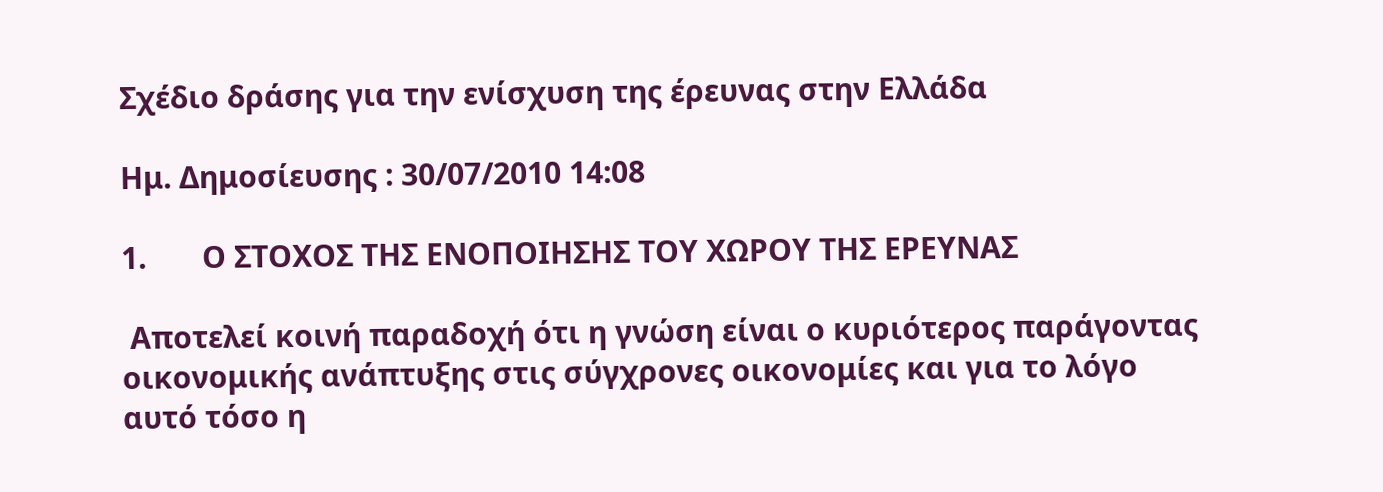Σχέδιο δράσης για την ενίσχυση της έρευνας στην Ελλάδα

Ημ. Δημοσίευσης : 30/07/2010 14:08

1.       Ο ΣΤΟΧΟΣ ΤΗΣ ΕΝΟΠΟΙΗΣΗΣ ΤΟΥ ΧΩΡΟΥ ΤΗΣ ΕΡΕΥΝΑΣ

 Αποτελεί κοινή παραδοχή ότι η γνώση είναι ο κυριότερος παράγοντας οικονομικής ανάπτυξης στις σύγχρονες οικονομίες και για το λόγο αυτό τόσο η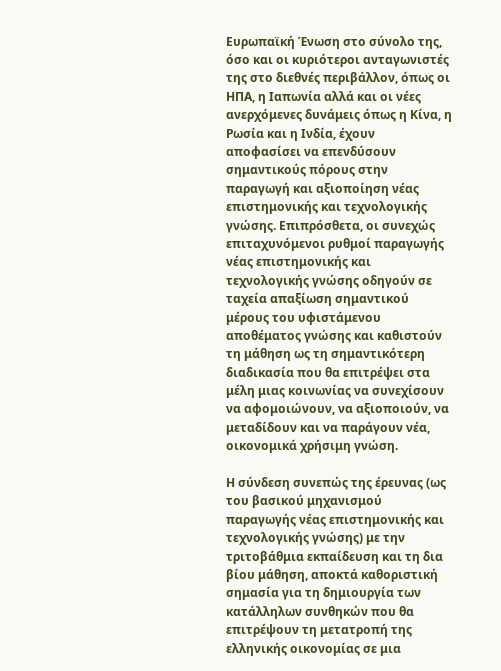Ευρωπαϊκή Ένωση στο σύνολο της, όσο και οι κυριότεροι ανταγωνιστές της στο διεθνές περιβάλλον, όπως οι ΗΠΑ, η Ιαπωνία αλλά και οι νέες ανερχόμενες δυνάμεις όπως η Κίνα, η Ρωσία και η Ινδία, έχουν αποφασίσει να επενδύσουν σημαντικούς πόρους στην παραγωγή και αξιοποίηση νέας επιστημονικής και τεχνολογικής γνώσης. Επιπρόσθετα, οι συνεχώς επιταχυνόμενοι ρυθμοί παραγωγής νέας επιστημονικής και τεχνολογικής γνώσης οδηγούν σε ταχεία απαξίωση σημαντικού μέρους του υφιστάμενου αποθέματος γνώσης και καθιστούν τη μάθηση ως τη σημαντικότερη διαδικασία που θα επιτρέψει στα μέλη μιας κοινωνίας να συνεχίσουν να αφομοιώνουν, να αξιοποιούν, να μεταδίδουν και να παράγουν νέα, οικονομικά χρήσιμη γνώση.

Η σύνδεση συνεπώς της έρευνας (ως του βασικού μηχανισμού παραγωγής νέας επιστημονικής και τεχνολογικής γνώσης) με την τριτοβάθμια εκπαίδευση και τη δια βίου μάθηση, αποκτά καθοριστική σημασία για τη δημιουργία των κατάλληλων συνθηκών που θα επιτρέψουν τη μετατροπή της ελληνικής οικονομίας σε μια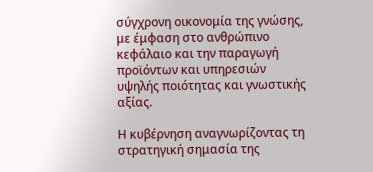σύγχρονη οικονομία της γνώσης, με έμφαση στο ανθρώπινο κεφάλαιο και την παραγωγή προϊόντων και υπηρεσιών υψηλής ποιότητας και γνωστικής αξίας.

Η κυβέρνηση αναγνωρίζοντας τη στρατηγική σημασία της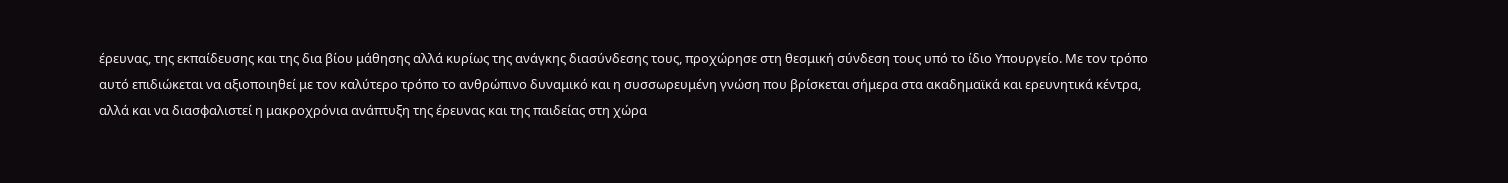έρευνας, της εκπαίδευσης και της δια βίου μάθησης αλλά κυρίως της ανάγκης διασύνδεσης τους, προχώρησε στη θεσμική σύνδεση τους υπό το ίδιο Υπουργείο. Με τον τρόπο αυτό επιδιώκεται να αξιοποιηθεί με τον καλύτερο τρόπο το ανθρώπινο δυναμικό και η συσσωρευμένη γνώση που βρίσκεται σήμερα στα ακαδημαϊκά και ερευνητικά κέντρα, αλλά και να διασφαλιστεί η μακροχρόνια ανάπτυξη της έρευνας και της παιδείας στη χώρα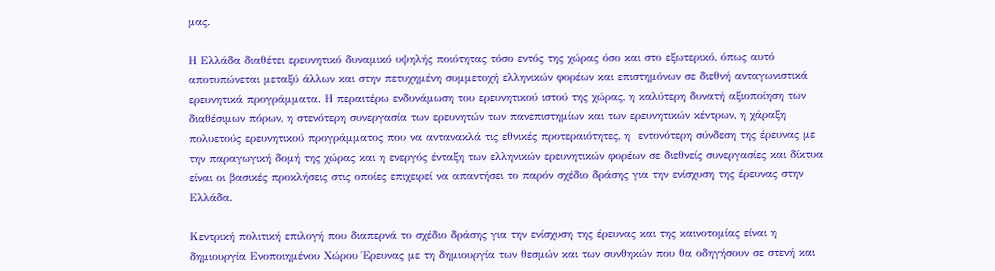μας.

Η Ελλάδα διαθέτει ερευνητικό δυναμικό υψηλής ποιότητας τόσο εντός της χώρας όσο και στο εξωτερικό, όπως αυτό αποτυπώνεται μεταξύ άλλων και στην πετυχημένη συμμετοχή ελληνικών φορέων και επιστημόνων σε διεθνή ανταγωνιστικά ερευνητικά προγράμματα. Η περαιτέρω ενδυνάμωση του ερευνητικού ιστού της χώρας, η καλύτερη δυνατή αξιοποίηση των διαθέσιμων πόρων, η στενότερη συνεργασία των ερευνητών των πανεπιστημίων και των ερευνητικών κέντρων, η χάραξη πολυετούς ερευνητικού προγράμματος που να αντανακλά τις εθνικές προτεραιότητες, η  εντονότερη σύνδεση της έρευνας με την παραγωγική δομή της χώρας και η ενεργός ένταξη των ελληνικών ερευνητικών φορέων σε διεθνείς συνεργασίες και δίκτυα είναι οι βασικές προκλήσεις στις οποίες επιχειρεί να απαντήσει το παρόν σχέδιο δράσης για την ενίσχυση της έρευνας στην Ελλάδα.

Κεντρική πολιτική επιλογή που διαπερνά το σχέδιο δράσης για την ενίσχυση της έρευνας και της καινοτομίας είναι η δημιουργία Ενοποιημένου Χώρου Έρευνας με τη δημιουργία των θεσμών και των συνθηκών που θα οδηγήσουν σε στενή και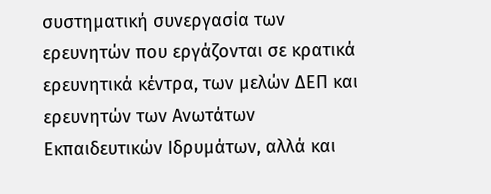συστηματική συνεργασία των ερευνητών που εργάζονται σε κρατικά ερευνητικά κέντρα, των μελών ΔΕΠ και ερευνητών των Ανωτάτων Εκπαιδευτικών Ιδρυμάτων, αλλά και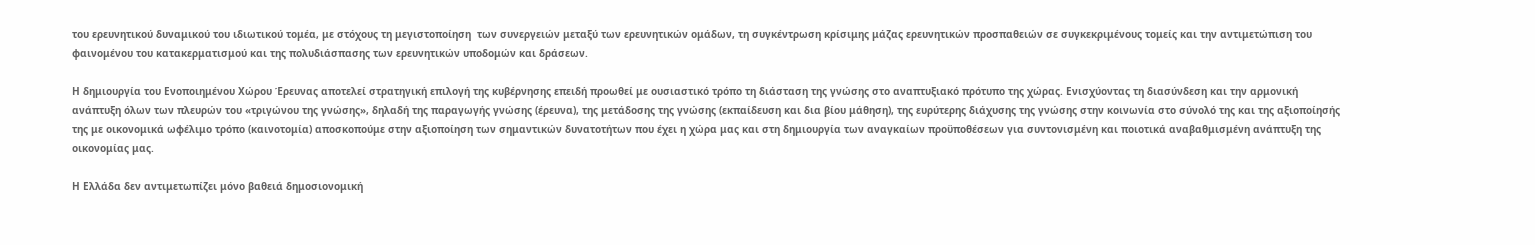του ερευνητικού δυναμικού του ιδιωτικού τομέα, με στόχους τη μεγιστοποίηση  των συνεργειών μεταξύ των ερευνητικών ομάδων, τη συγκέντρωση κρίσιμης μάζας ερευνητικών προσπαθειών σε συγκεκριμένους τομείς και την αντιμετώπιση του φαινομένου του κατακερματισμού και της πολυδιάσπασης των ερευνητικών υποδομών και δράσεων.

Η δημιουργία του Ενοποιημένου Χώρου Έρευνας αποτελεί στρατηγική επιλογή της κυβέρνησης επειδή προωθεί με ουσιαστικό τρόπο τη διάσταση της γνώσης στο αναπτυξιακό πρότυπο της χώρας. Ενισχύοντας τη διασύνδεση και την αρμονική ανάπτυξη όλων των πλευρών του «τριγώνου της γνώσης», δηλαδή της παραγωγής γνώσης (έρευνα), της μετάδοσης της γνώσης (εκπαίδευση και δια βίου μάθηση), της ευρύτερης διάχυσης της γνώσης στην κοινωνία στο σύνολό της και της αξιοποίησής της με οικονομικά ωφέλιμο τρόπο (καινοτομία) αποσκοπούμε στην αξιοποίηση των σημαντικών δυνατοτήτων που έχει η χώρα μας και στη δημιουργία των αναγκαίων προϋποθέσεων για συντονισμένη και ποιοτικά αναβαθμισμένη ανάπτυξη της οικονομίας μας.

Η Ελλάδα δεν αντιμετωπίζει μόνο βαθειά δημοσιονομική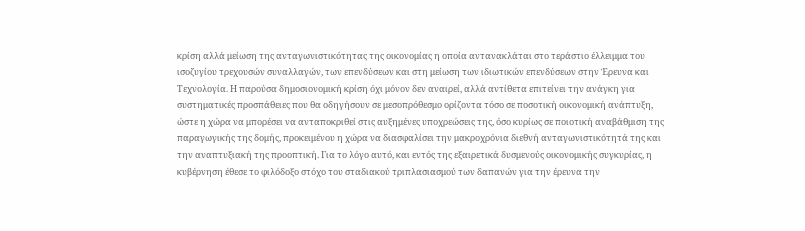κρίση αλλά μείωση της ανταγωνιστικότητας της οικονομίας η οποία αντανακλάται στο τεράστιο έλλειμμα του ισοζυγίου τρεχουσών συναλλαγών, των επενδύσεων και στη μείωση των ιδιωτικών επενδύσεων στην Έρευνα και Τεχνολογία. Η παρούσα δημοσιονομική κρίση όχι μόνον δεν αναιρεί, αλλά αντίθετα επιτείνει την ανάγκη για συστηματικές προσπάθειες που θα οδηγήσουν σε μεσοπρόθεσμο ορίζοντα τόσο σε ποσοτική οικονομική ανάπτυξη, ώστε η χώρα να μπορέσει να ανταποκριθεί στις αυξημένες υποχρεώσεις της, όσο κυρίως σε ποιοτική αναβάθμιση της παραγωγικής της δομής, προκειμένου η χώρα να διασφαλίσει την μακροχρόνια διεθνή ανταγωνιστικότητά της και την αναπτυξιακή της προοπτική. Για το λόγο αυτό, και εντός της εξαιρετικά δυσμενούς οικονομικής συγκυρίας, η κυβέρνηση έθεσε το φιλόδοξο στόχο του σταδιακού τριπλασιασμού των δαπανών για την έρευνα την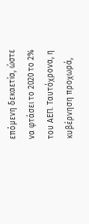επόμενη δεκαετία, ώστε να φτάσει το 2020 το 2% του ΑΕΠ. Ταυτόχρονα, η κυβέρνηση προχωρά,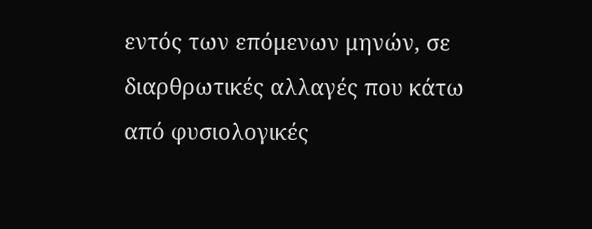εντός των επόμενων μηνών, σε διαρθρωτικές αλλαγές που κάτω από φυσιολογικές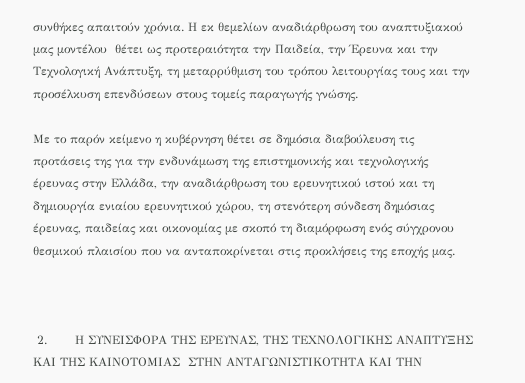συνθήκες απαιτούν χρόνια. Η εκ θεμελίων αναδιάρθρωση του αναπτυξιακού μας μοντέλου  θέτει ως προτεραιότητα την Παιδεία, την Έρευνα και την Τεχνολογική Ανάπτυξη, τη μεταρρύθμιση του τρόπου λειτουργίας τους και την προσέλκυση επενδύσεων στους τομείς παραγωγής γνώσης.

Με το παρόν κείμενο η κυβέρνηση θέτει σε δημόσια διαβούλευση τις προτάσεις της για την ενδυνάμωση της επιστημονικής και τεχνολογικής έρευνας στην Ελλάδα, την αναδιάρθρωση του ερευνητικού ιστού και τη δημιουργία ενιαίου ερευνητικού χώρου, τη στενότερη σύνδεση δημόσιας έρευνας, παιδείας και οικονομίας με σκοπό τη διαμόρφωση ενός σύγχρονου θεσμικού πλαισίου που να ανταποκρίνεται στις προκλήσεις της εποχής μας.



 2.       Η ΣΥΝΕΙΣΦΟΡΑ ΤΗΣ ΕΡΕΥΝΑΣ, ΤΗΣ ΤΕΧΝΟΛΟΓΙΚΗΣ ΑΝΑΠΤΥΞΗΣ ΚΑΙ ΤΗΣ ΚΑΙΝΟΤΟΜΙΑΣ  ΣΤΗΝ ΑΝΤΑΓΩΝΙΣΤΙΚΟΤΗΤΑ ΚΑΙ ΤΗΝ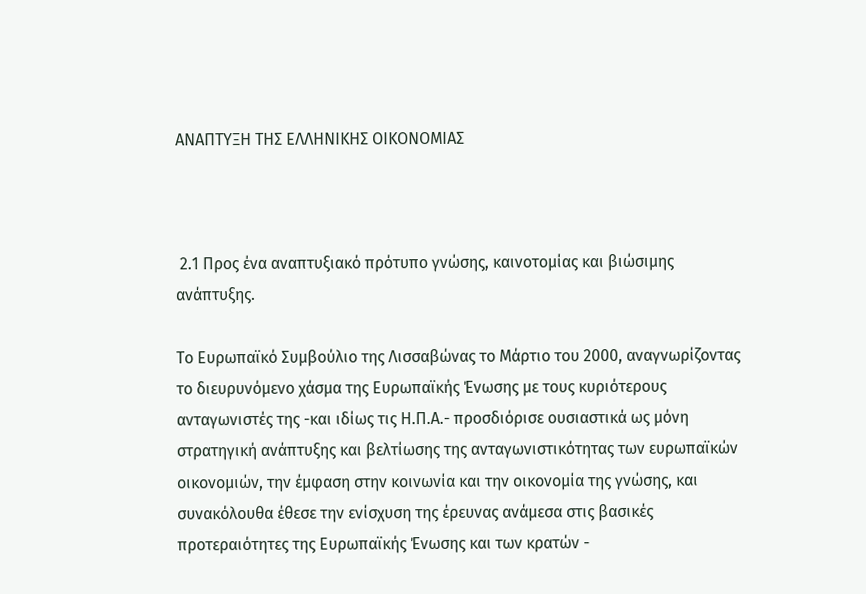ΑΝΑΠΤΥΞΗ ΤΗΣ ΕΛΛΗΝΙΚΗΣ ΟΙΚΟΝΟΜΙΑΣ



 2.1 Προς ένα αναπτυξιακό πρότυπο γνώσης, καινοτομίας και βιώσιμης ανάπτυξης.

Το Ευρωπαϊκό Συμβούλιο της Λισσαβώνας το Μάρτιο του 2000, αναγνωρίζοντας το διευρυνόμενο χάσμα της Ευρωπαϊκής Ένωσης με τους κυριότερους ανταγωνιστές της -και ιδίως τις Η.Π.Α.- προσδιόρισε ουσιαστικά ως μόνη στρατηγική ανάπτυξης και βελτίωσης της ανταγωνιστικότητας των ευρωπαϊκών οικονομιών, την έμφαση στην κοινωνία και την οικονομία της γνώσης, και συνακόλουθα έθεσε την ενίσχυση της έρευνας ανάμεσα στις βασικές προτεραιότητες της Ευρωπαϊκής Ένωσης και των κρατών -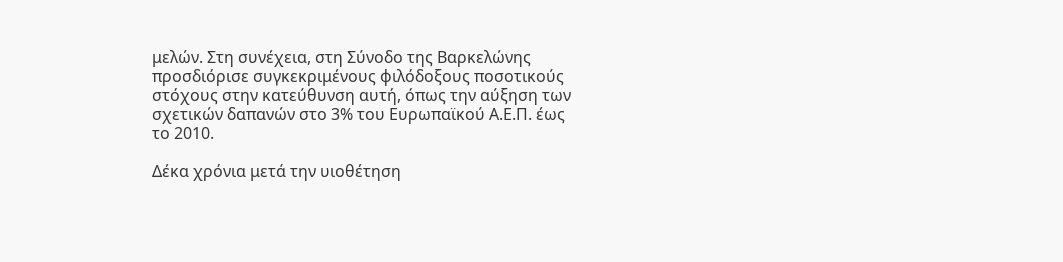μελών. Στη συνέχεια, στη Σύνοδο της Βαρκελώνης  προσδιόρισε συγκεκριμένους φιλόδοξους ποσοτικούς στόχους στην κατεύθυνση αυτή, όπως την αύξηση των σχετικών δαπανών στο 3% του Ευρωπαϊκού Α.Ε.Π. έως το 2010.

Δέκα χρόνια μετά την υιοθέτηση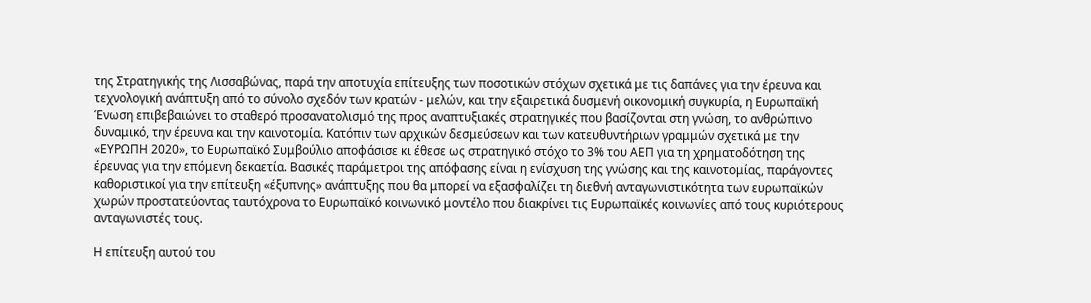της Στρατηγικής της Λισσαβώνας, παρά την αποτυχία επίτευξης των ποσοτικών στόχων σχετικά με τις δαπάνες για την έρευνα και τεχνολογική ανάπτυξη από το σύνολο σχεδόν των κρατών - μελών, και την εξαιρετικά δυσμενή οικονομική συγκυρία, η Ευρωπαϊκή Ένωση επιβεβαιώνει το σταθερό προσανατολισμό της προς αναπτυξιακές στρατηγικές που βασίζονται στη γνώση, το ανθρώπινο δυναμικό, την έρευνα και την καινοτομία. Κατόπιν των αρχικών δεσμεύσεων και των κατευθυντήριων γραμμών σχετικά με την «ΕΥΡΩΠΗ 2020», το Ευρωπαϊκό Συμβούλιο αποφάσισε κι έθεσε ως στρατηγικό στόχο το 3% του ΑΕΠ για τη χρηματοδότηση της έρευνας για την επόμενη δεκαετία. Βασικές παράμετροι της απόφασης είναι η ενίσχυση της γνώσης και της καινοτομίας, παράγοντες καθοριστικοί για την επίτευξη «έξυπνης» ανάπτυξης που θα μπορεί να εξασφαλίζει τη διεθνή ανταγωνιστικότητα των ευρωπαϊκών χωρών προστατεύοντας ταυτόχρονα το Ευρωπαϊκό κοινωνικό μοντέλο που διακρίνει τις Ευρωπαϊκές κοινωνίες από τους κυριότερους ανταγωνιστές τους.

Η επίτευξη αυτού του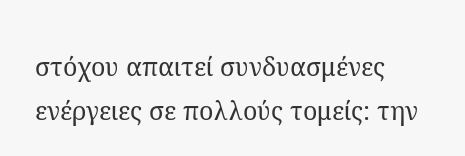στόχου απαιτεί συνδυασμένες ενέργειες σε πολλούς τομείς: την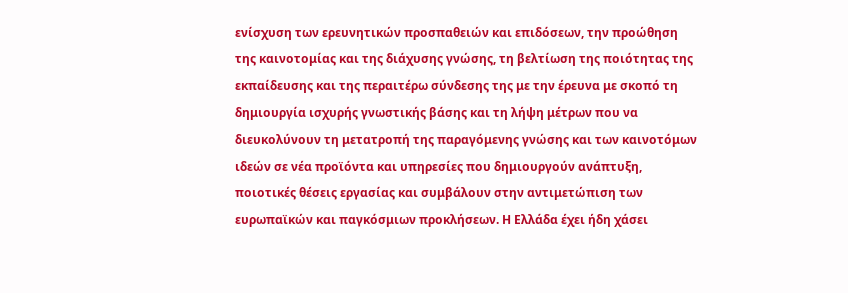ενίσχυση των ερευνητικών προσπαθειών και επιδόσεων, την προώθηση της καινοτομίας και της διάχυσης γνώσης, τη βελτίωση της ποιότητας της εκπαίδευσης και της περαιτέρω σύνδεσης της με την έρευνα με σκοπό τη δημιουργία ισχυρής γνωστικής βάσης και τη λήψη μέτρων που να διευκολύνουν τη μετατροπή της παραγόμενης γνώσης και των καινοτόμων ιδεών σε νέα προϊόντα και υπηρεσίες που δημιουργούν ανάπτυξη, ποιοτικές θέσεις εργασίας και συμβάλουν στην αντιμετώπιση των ευρωπαϊκών και παγκόσμιων προκλήσεων. Η Ελλάδα έχει ήδη χάσει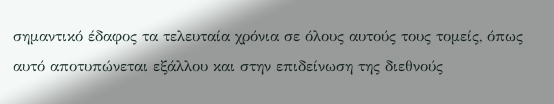σημαντικό έδαφος τα τελευταία χρόνια σε όλους αυτούς τους τομείς, όπως αυτό αποτυπώνεται εξάλλου και στην επιδείνωση της διεθνούς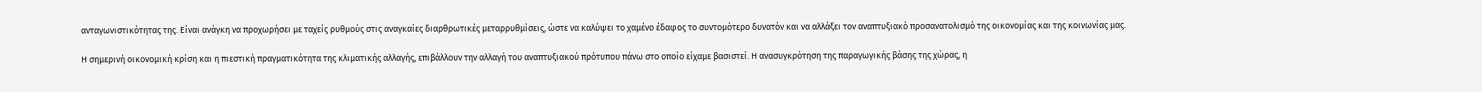ανταγωνιστικότητας της. Είναι ανάγκη να προχωρήσει με ταχείς ρυθμούς στις αναγκαίες διαρθρωτικές μεταρρυθμίσεις, ώστε να καλύψει το χαμένο έδαφος το συντομότερο δυνατόν και να αλλάξει τον αναπτυξιακό προσανατολισμό της οικονομίας και της κοινωνίας μας.

Η σημερινή οικονομική κρίση και η πιεστική πραγματικότητα της κλιματικής αλλαγής, επιβάλλουν την αλλαγή του αναπτυξιακού πρότυπου πάνω στο οποίο είχαμε βασιστεί. Η ανασυγκρότηση της παραγωγικής βάσης της χώρας, η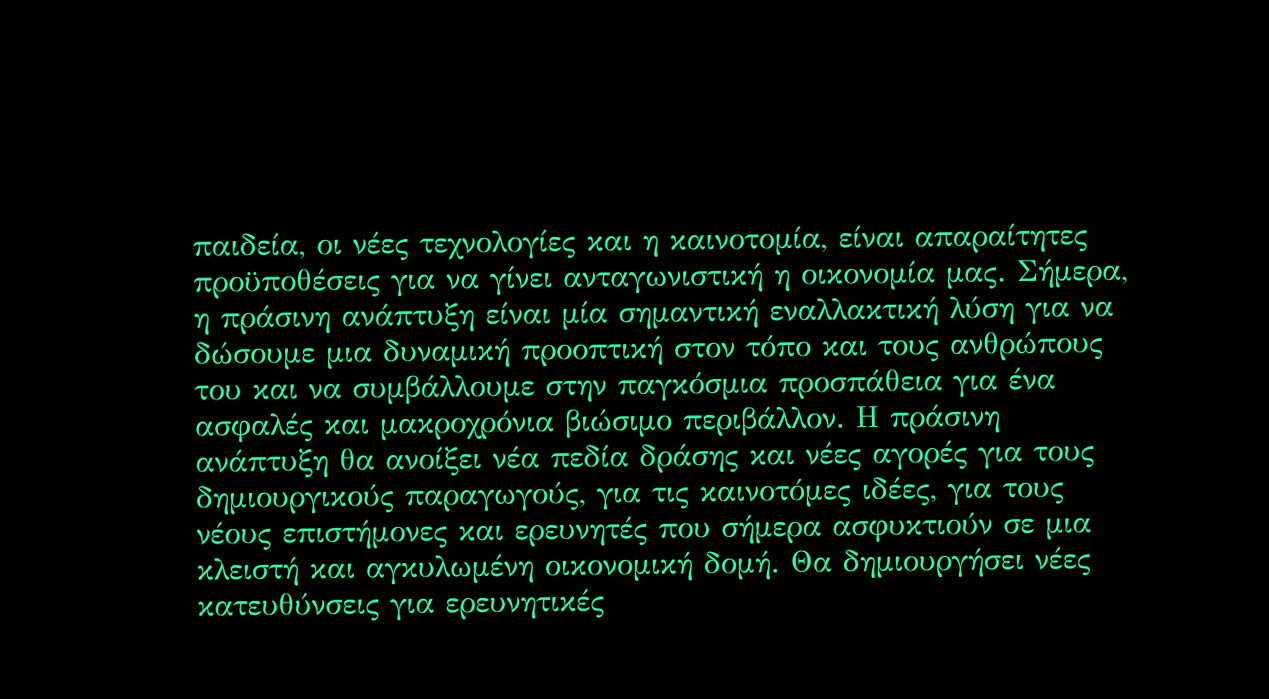παιδεία, οι νέες τεχνολογίες και η καινοτομία, είναι απαραίτητες προϋποθέσεις για να γίνει ανταγωνιστική η οικονομία μας. Σήμερα, η πράσινη ανάπτυξη είναι μία σημαντική εναλλακτική λύση για να δώσουμε μια δυναμική προοπτική στον τόπο και τους ανθρώπους του και να συμβάλλουμε στην παγκόσμια προσπάθεια για ένα ασφαλές και μακροχρόνια βιώσιμο περιβάλλον. Η πράσινη ανάπτυξη θα ανοίξει νέα πεδία δράσης και νέες αγορές για τους δημιουργικούς παραγωγούς, για τις καινοτόμες ιδέες, για τους νέους επιστήμονες και ερευνητές που σήμερα ασφυκτιούν σε μια κλειστή και αγκυλωμένη οικονομική δομή. Θα δημιουργήσει νέες κατευθύνσεις για ερευνητικές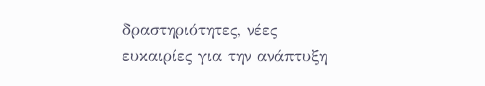δραστηριότητες, νέες ευκαιρίες για την ανάπτυξη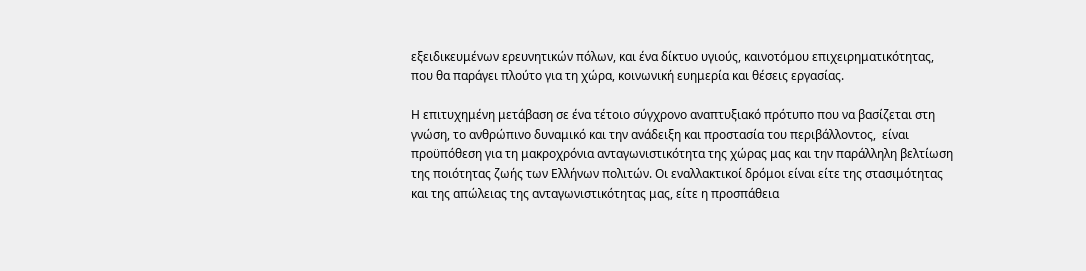εξειδικευμένων ερευνητικών πόλων, και ένα δίκτυο υγιούς, καινοτόμου επιχειρηματικότητας, που θα παράγει πλούτο για τη χώρα, κοινωνική ευημερία και θέσεις εργασίας.

Η επιτυχημένη μετάβαση σε ένα τέτοιο σύγχρονο αναπτυξιακό πρότυπο που να βασίζεται στη γνώση, το ανθρώπινο δυναμικό και την ανάδειξη και προστασία του περιβάλλοντος,  είναι προϋπόθεση για τη μακροχρόνια ανταγωνιστικότητα της χώρας μας και την παράλληλη βελτίωση της ποιότητας ζωής των Ελλήνων πολιτών. Οι εναλλακτικοί δρόμοι είναι είτε της στασιμότητας και της απώλειας της ανταγωνιστικότητας μας, είτε η προσπάθεια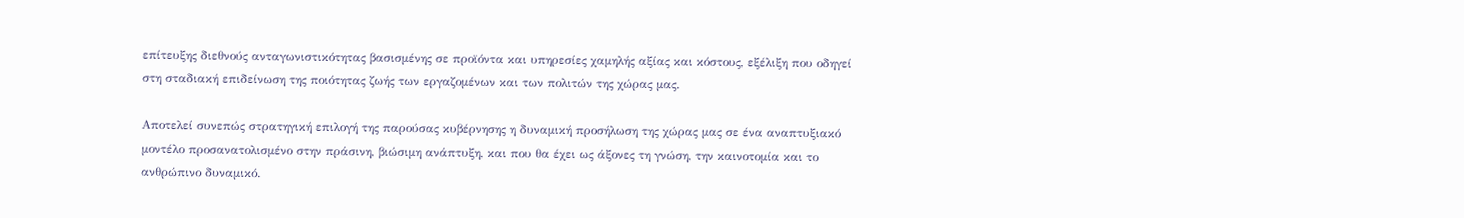επίτευξης διεθνούς ανταγωνιστικότητας βασισμένης σε προϊόντα και υπηρεσίες χαμηλής αξίας και κόστους, εξέλιξη που οδηγεί στη σταδιακή επιδείνωση της ποιότητας ζωής των εργαζομένων και των πολιτών της χώρας μας.

Αποτελεί συνεπώς στρατηγική επιλογή της παρούσας κυβέρνησης η δυναμική προσήλωση της χώρας μας σε ένα αναπτυξιακό μοντέλο προσανατολισμένο στην πράσινη, βιώσιμη ανάπτυξη, και που θα έχει ως άξονες τη γνώση, την καινοτομία και το ανθρώπινο δυναμικό.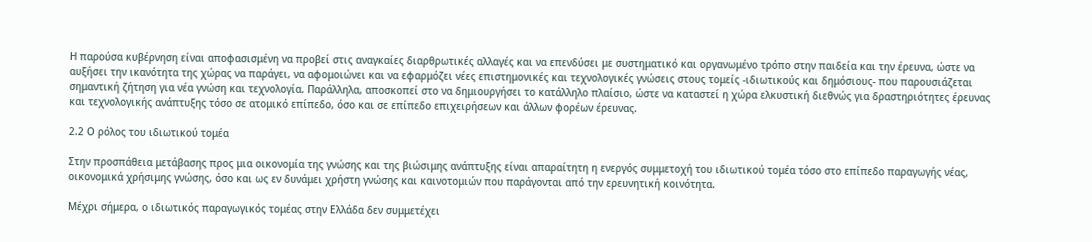Η παρούσα κυβέρνηση είναι αποφασισμένη να προβεί στις αναγκαίες διαρθρωτικές αλλαγές και να επενδύσει με συστηματικό και οργανωμένο τρόπο στην παιδεία και την έρευνα, ώστε να αυξήσει την ικανότητα της χώρας να παράγει, να αφομοιώνει και να εφαρμόζει νέες επιστημονικές και τεχνολογικές γνώσεις στους τομείς -ιδιωτικούς και δημόσιους- που παρουσιάζεται σημαντική ζήτηση για νέα γνώση και τεχνολογία. Παράλληλα, αποσκοπεί στο να δημιουργήσει το κατάλληλο πλαίσιο, ώστε να καταστεί η χώρα ελκυστική διεθνώς για δραστηριότητες έρευνας και τεχνολογικής ανάπτυξης τόσο σε ατομικό επίπεδο, όσο και σε επίπεδο επιχειρήσεων και άλλων φορέων έρευνας.

2.2 Ο ρόλος του ιδιωτικού τομέα

Στην προσπάθεια μετάβασης προς μια οικονομία της γνώσης και της βιώσιμης ανάπτυξης είναι απαραίτητη η ενεργός συμμετοχή του ιδιωτικού τομέα τόσο στο επίπεδο παραγωγής νέας, οικονομικά χρήσιμης γνώσης, όσο και ως εν δυνάμει χρήστη γνώσης και καινοτομιών που παράγονται από την ερευνητική κοινότητα.

Μέχρι σήμερα, ο ιδιωτικός παραγωγικός τομέας στην Ελλάδα δεν συμμετέχει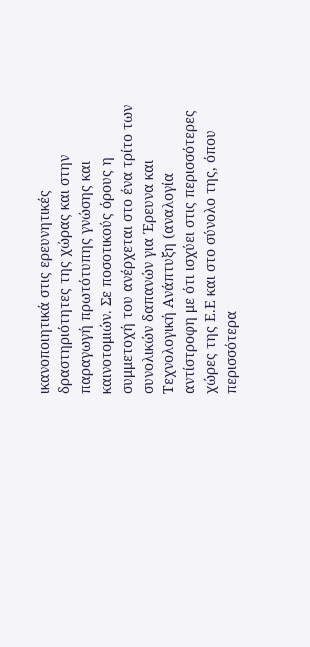ικανοποιητικά στις ερευνητικές δραστηριότητες της χώρας και στην παραγωγή πρωτότυπης γνώσης και καινοτομιών. Σε ποσοτικούς όρους η συμμετοχή του ανέρχεται στο ένα τρίτο των συνολικών δαπανών για Έρευνα και Τεχνολογική Ανάπτυξη (αναλογία αντίστροφη με ότι ισχύει στις περισσότερες χώρες της Ε.Ε και στο σύνολο της, όπου περισσότερα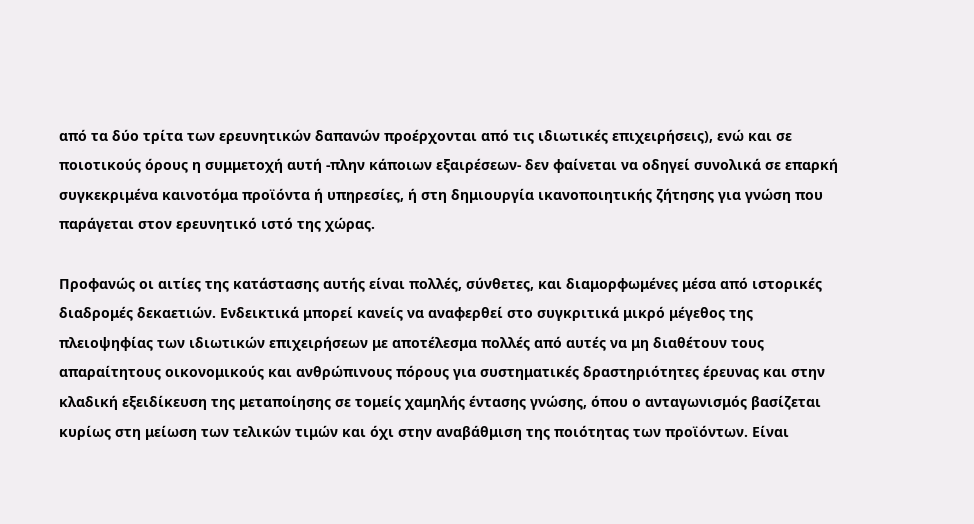από τα δύο τρίτα των ερευνητικών δαπανών προέρχονται από τις ιδιωτικές επιχειρήσεις), ενώ και σε ποιοτικούς όρους η συμμετοχή αυτή -πλην κάποιων εξαιρέσεων- δεν φαίνεται να οδηγεί συνολικά σε επαρκή συγκεκριμένα καινοτόμα προϊόντα ή υπηρεσίες, ή στη δημιουργία ικανοποιητικής ζήτησης για γνώση που παράγεται στον ερευνητικό ιστό της χώρας.

Προφανώς οι αιτίες της κατάστασης αυτής είναι πολλές, σύνθετες, και διαμορφωμένες μέσα από ιστορικές διαδρομές δεκαετιών. Ενδεικτικά μπορεί κανείς να αναφερθεί στο συγκριτικά μικρό μέγεθος της πλειοψηφίας των ιδιωτικών επιχειρήσεων με αποτέλεσμα πολλές από αυτές να μη διαθέτουν τους απαραίτητους οικονομικούς και ανθρώπινους πόρους για συστηματικές δραστηριότητες έρευνας και στην κλαδική εξειδίκευση της μεταποίησης σε τομείς χαμηλής έντασης γνώσης, όπου ο ανταγωνισμός βασίζεται κυρίως στη μείωση των τελικών τιμών και όχι στην αναβάθμιση της ποιότητας των προϊόντων. Είναι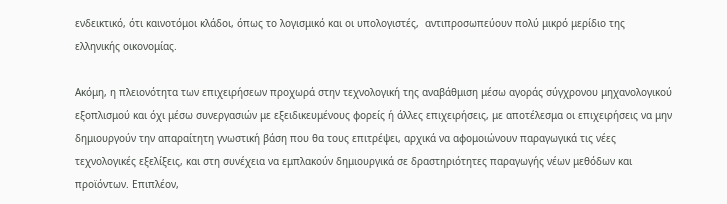ενδεικτικό, ότι καινοτόμοι κλάδοι, όπως το λογισμικό και οι υπολογιστές,  αντιπροσωπεύουν πολύ μικρό μερίδιο της ελληνικής οικονομίας.

Ακόμη, η πλειονότητα των επιχειρήσεων προχωρά στην τεχνολογική της αναβάθμιση μέσω αγοράς σύγχρονου μηχανολογικού εξοπλισμού και όχι μέσω συνεργασιών με εξειδικευμένους φορείς ή άλλες επιχειρήσεις, με αποτέλεσμα οι επιχειρήσεις να μην δημιουργούν την απαραίτητη γνωστική βάση που θα τους επιτρέψει, αρχικά να αφομοιώνουν παραγωγικά τις νέες τεχνολογικές εξελίξεις, και στη συνέχεια να εμπλακούν δημιουργικά σε δραστηριότητες παραγωγής νέων μεθόδων και προϊόντων. Επιπλέον,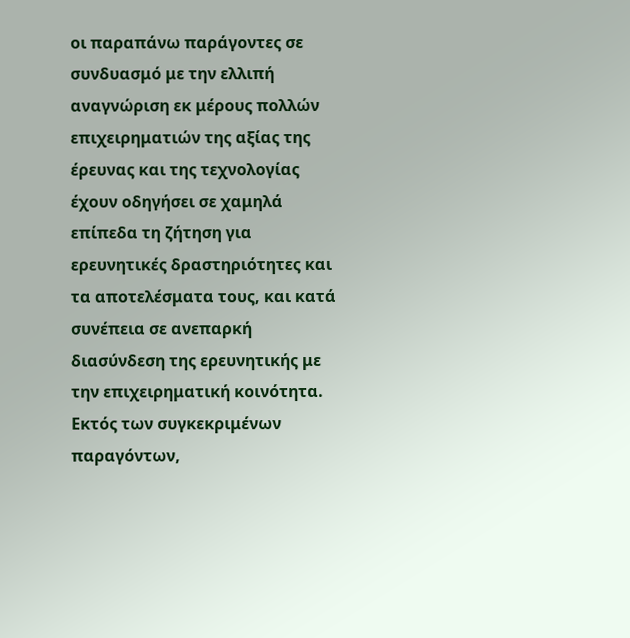οι παραπάνω παράγοντες σε συνδυασμό με την ελλιπή αναγνώριση εκ μέρους πολλών επιχειρηματιών της αξίας της έρευνας και της τεχνολογίας έχουν οδηγήσει σε χαμηλά επίπεδα τη ζήτηση για ερευνητικές δραστηριότητες και τα αποτελέσματα τους, και κατά συνέπεια σε ανεπαρκή διασύνδεση της ερευνητικής με την επιχειρηματική κοινότητα. Εκτός των συγκεκριμένων παραγόντων,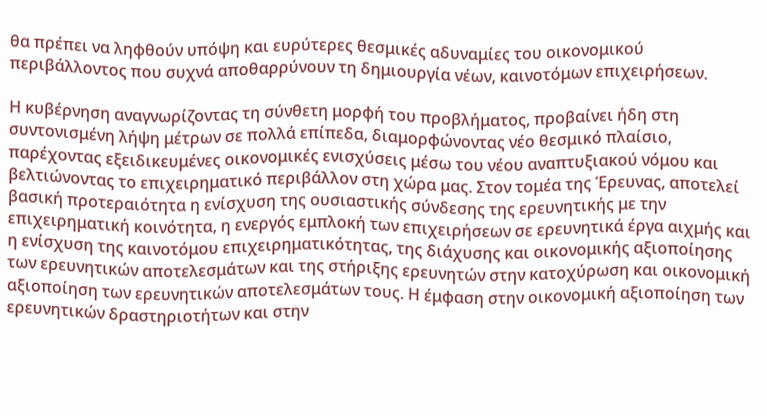θα πρέπει να ληφθούν υπόψη και ευρύτερες θεσμικές αδυναμίες του οικονομικού περιβάλλοντος που συχνά αποθαρρύνουν τη δημιουργία νέων, καινοτόμων επιχειρήσεων.

Η κυβέρνηση αναγνωρίζοντας τη σύνθετη μορφή του προβλήματος, προβαίνει ήδη στη συντονισμένη λήψη μέτρων σε πολλά επίπεδα, διαμορφώνοντας νέο θεσμικό πλαίσιο, παρέχοντας εξειδικευμένες οικονομικές ενισχύσεις μέσω του νέου αναπτυξιακού νόμου και βελτιώνοντας το επιχειρηματικό περιβάλλον στη χώρα μας. Στον τομέα της Έρευνας, αποτελεί βασική προτεραιότητα η ενίσχυση της ουσιαστικής σύνδεσης της ερευνητικής με την επιχειρηματική κοινότητα, η ενεργός εμπλοκή των επιχειρήσεων σε ερευνητικά έργα αιχμής και η ενίσχυση της καινοτόμου επιχειρηματικότητας, της διάχυσης και οικονομικής αξιοποίησης των ερευνητικών αποτελεσμάτων και της στήριξης ερευνητών στην κατοχύρωση και οικονομική αξιοποίηση των ερευνητικών αποτελεσμάτων τους. Η έμφαση στην οικονομική αξιοποίηση των ερευνητικών δραστηριοτήτων και στην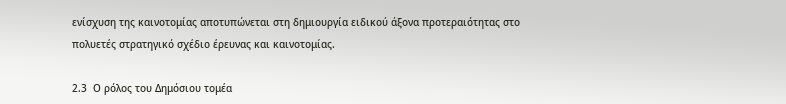ενίσχυση της καινοτομίας αποτυπώνεται στη δημιουργία ειδικού άξονα προτεραιότητας στο πολυετές στρατηγικό σχέδιο έρευνας και καινοτομίας.

2.3  Ο ρόλος του Δημόσιου τομέα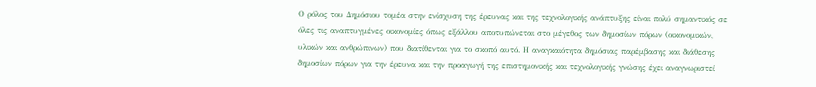Ο ρόλος του Δημόσιου τομέα στην ενίσχυση της έρευνας και της τεχνολογικής ανάπτυξης είναι πολύ σημαντικός σε όλες τις αναπτυγμένες οικονομίες όπως εξάλλου αποτυπώνεται στο μέγεθος των δημοσίων πόρων (οικονομικών, υλικών και ανθρώπινων) που διατίθενται για το σκοπό αυτό. Η αναγκαιότητα δημόσιας παρέμβασης και διάθεσης δημοσίων πόρων για την έρευνα και την προαγωγή της επιστημονικής και τεχνολογικής γνώσης έχει αναγνωριστεί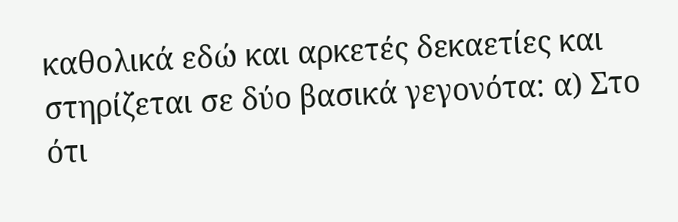καθολικά εδώ και αρκετές δεκαετίες και στηρίζεται σε δύο βασικά γεγονότα: α) Στο ότι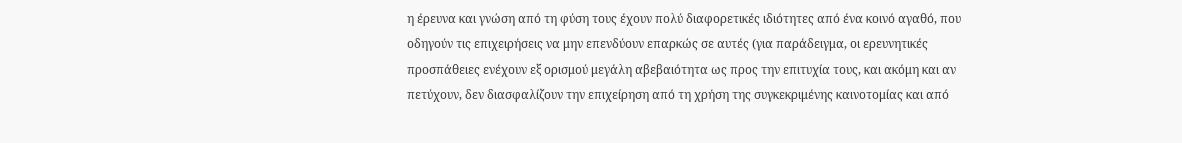η έρευνα και γνώση από τη φύση τους έχουν πολύ διαφορετικές ιδιότητες από ένα κοινό αγαθό, που οδηγούν τις επιχειρήσεις να μην επενδύουν επαρκώς σε αυτές (για παράδειγμα, οι ερευνητικές προσπάθειες ενέχουν εξ ορισμού μεγάλη αβεβαιότητα ως προς την επιτυχία τους, και ακόμη και αν πετύχουν, δεν διασφαλίζουν την επιχείρηση από τη χρήση της συγκεκριμένης καινοτομίας και από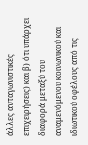άλλες ανταγωνιστικές επιχειρήσεις) και β) ότι υπάρχει διαφορά μεταξύ του αναμενόμενου κοινωνικού και ιδιωτικού οφέλους από τις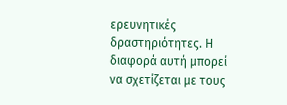ερευνητικές δραστηριότητες. Η διαφορά αυτή μπορεί να σχετίζεται με τους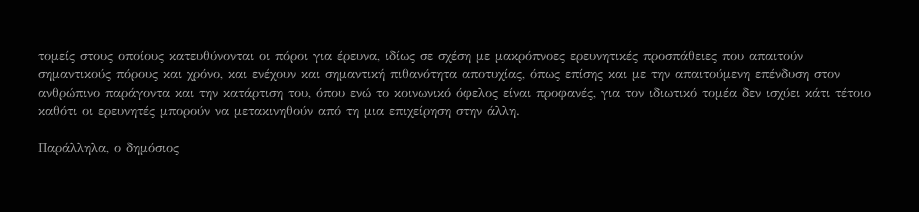τομείς στους οποίους κατευθύνονται οι πόροι για έρευνα, ιδίως σε σχέση με μακρόπνοες ερευνητικές προσπάθειες που απαιτούν σημαντικούς πόρους και χρόνο, και ενέχουν και σημαντική πιθανότητα αποτυχίας, όπως επίσης και με την απαιτούμενη επένδυση στον ανθρώπινο παράγοντα και την κατάρτιση του, όπου ενώ το κοινωνικό όφελος είναι προφανές, για τον ιδιωτικό τομέα δεν ισχύει κάτι τέτοιο καθότι οι ερευνητές μπορούν να μετακινηθούν από τη μια επιχείρηση στην άλλη.

Παράλληλα, ο δημόσιος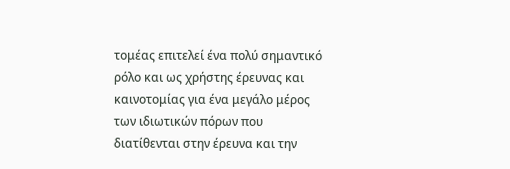τομέας επιτελεί ένα πολύ σημαντικό ρόλο και ως χρήστης έρευνας και καινοτομίας για ένα μεγάλο μέρος των ιδιωτικών πόρων που διατίθενται στην έρευνα και την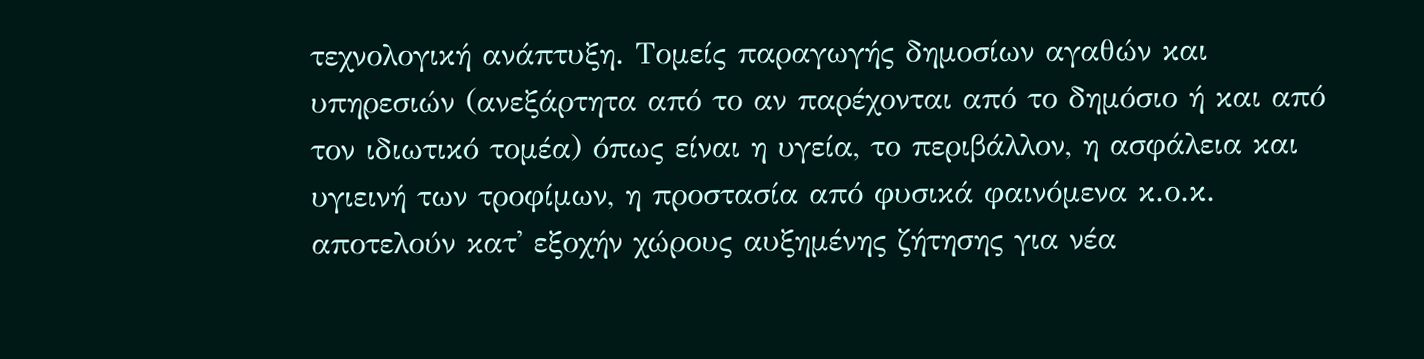τεχνολογική ανάπτυξη. Τομείς παραγωγής δημοσίων αγαθών και υπηρεσιών (ανεξάρτητα από το αν παρέχονται από το δημόσιο ή και από τον ιδιωτικό τομέα) όπως είναι η υγεία, το περιβάλλον, η ασφάλεια και υγιεινή των τροφίμων, η προστασία από φυσικά φαινόμενα κ.ο.κ. αποτελούν κατ' εξοχήν χώρους αυξημένης ζήτησης για νέα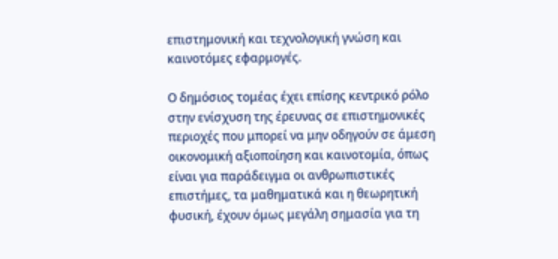επιστημονική και τεχνολογική γνώση και καινοτόμες εφαρμογές.

Ο δημόσιος τομέας έχει επίσης κεντρικό ρόλο στην ενίσχυση της έρευνας σε επιστημονικές περιοχές που μπορεί να μην οδηγούν σε άμεση οικονομική αξιοποίηση και καινοτομία, όπως είναι για παράδειγμα οι ανθρωπιστικές επιστήμες, τα μαθηματικά και η θεωρητική φυσική, έχουν όμως μεγάλη σημασία για τη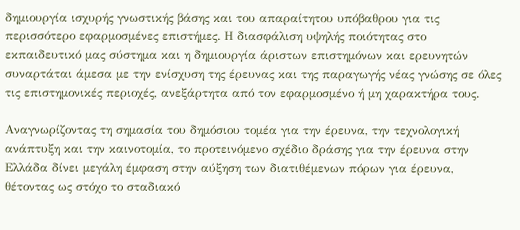δημιουργία ισχυρής γνωστικής βάσης και του απαραίτητου υπόβαθρου για τις περισσότερο εφαρμοσμένες επιστήμες. Η διασφάλιση υψηλής ποιότητας στο εκπαιδευτικό μας σύστημα και η δημιουργία άριστων επιστημόνων και ερευνητών συναρτάται άμεσα με την ενίσχυση της έρευνας και της παραγωγής νέας γνώσης σε όλες τις επιστημονικές περιοχές, ανεξάρτητα από τον εφαρμοσμένο ή μη χαρακτήρα τους.

Αναγνωρίζοντας τη σημασία του δημόσιου τομέα για την έρευνα, την τεχνολογική ανάπτυξη και την καινοτομία, το προτεινόμενο σχέδιο δράσης για την έρευνα στην Ελλάδα δίνει μεγάλη έμφαση στην αύξηση των διατιθέμενων πόρων για έρευνα, θέτοντας ως στόχο το σταδιακό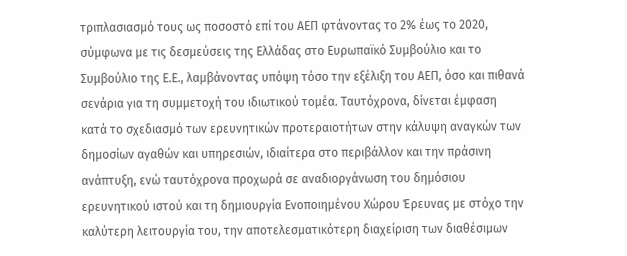τριπλασιασμό τους ως ποσοστό επί του ΑΕΠ φτάνοντας το 2% έως το 2020, σύμφωνα με τις δεσμεύσεις της Ελλάδας στο Ευρωπαϊκό Συμβούλιο και το Συμβούλιο της Ε.Ε., λαμβάνοντας υπόψη τόσο την εξέλιξη του ΑΕΠ, όσο και πιθανά σενάρια για τη συμμετοχή του ιδιωτικού τομέα. Ταυτόχρονα, δίνεται έμφαση κατά το σχεδιασμό των ερευνητικών προτεραιοτήτων στην κάλυψη αναγκών των δημοσίων αγαθών και υπηρεσιών, ιδιαίτερα στο περιβάλλον και την πράσινη ανάπτυξη, ενώ ταυτόχρονα προχωρά σε αναδιοργάνωση του δημόσιου ερευνητικού ιστού και τη δημιουργία Ενοποιημένου Χώρου Έρευνας με στόχο την καλύτερη λειτουργία του, την αποτελεσματικότερη διαχείριση των διαθέσιμων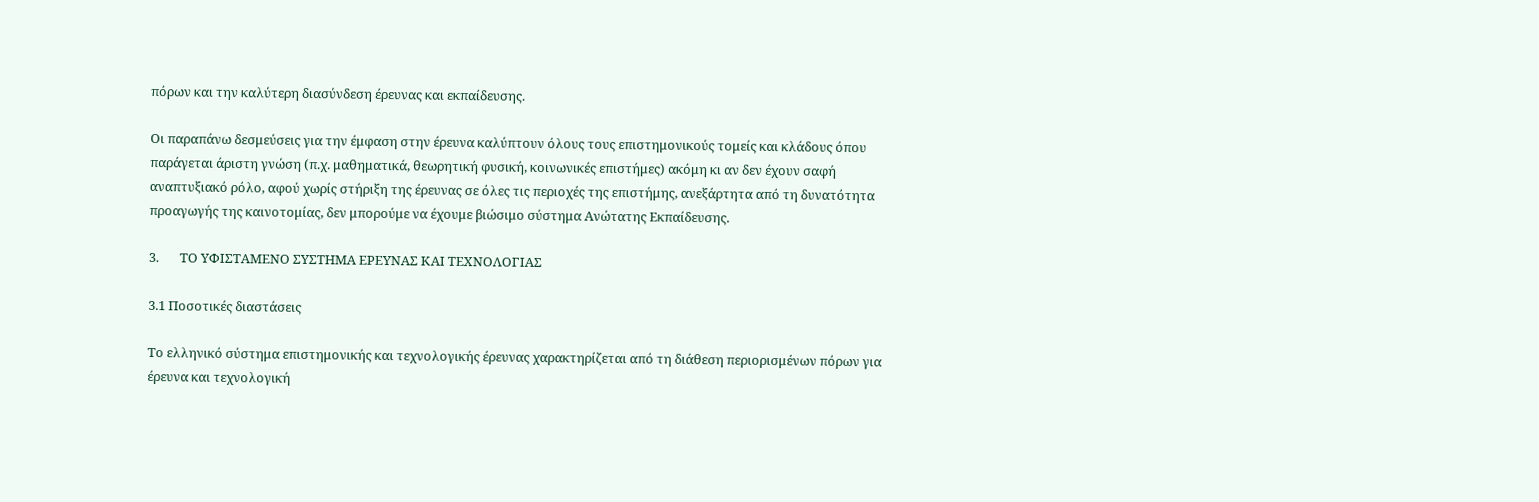πόρων και την καλύτερη διασύνδεση έρευνας και εκπαίδευσης.

Οι παραπάνω δεσμεύσεις για την έμφαση στην έρευνα καλύπτουν όλους τους επιστημονικούς τομείς και κλάδους όπου παράγεται άριστη γνώση (π.χ. μαθηματικά, θεωρητική φυσική, κοινωνικές επιστήμες) ακόμη κι αν δεν έχουν σαφή αναπτυξιακό ρόλο, αφού χωρίς στήριξη της έρευνας σε όλες τις περιοχές της επιστήμης, ανεξάρτητα από τη δυνατότητα προαγωγής της καινοτομίας, δεν μπορούμε να έχουμε βιώσιμο σύστημα Ανώτατης Εκπαίδευσης.

3.       ΤΟ ΥΦΙΣΤΑΜΕΝΟ ΣΥΣΤΗΜΑ ΕΡΕΥΝΑΣ ΚΑΙ ΤΕΧΝΟΛΟΓΙΑΣ

3.1 Ποσοτικές διαστάσεις

Το ελληνικό σύστημα επιστημονικής και τεχνολογικής έρευνας χαρακτηρίζεται από τη διάθεση περιορισμένων πόρων για έρευνα και τεχνολογική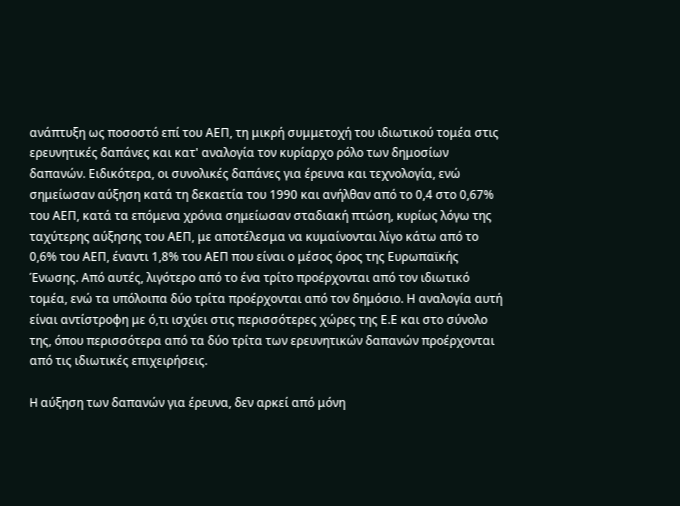ανάπτυξη ως ποσοστό επί του ΑΕΠ, τη μικρή συμμετοχή του ιδιωτικού τομέα στις ερευνητικές δαπάνες και κατ' αναλογία τον κυρίαρχο ρόλο των δημοσίων δαπανών. Ειδικότερα, οι συνολικές δαπάνες για έρευνα και τεχνολογία, ενώ σημείωσαν αύξηση κατά τη δεκαετία του 1990 και ανήλθαν από το 0,4 στο 0,67% του ΑΕΠ, κατά τα επόμενα χρόνια σημείωσαν σταδιακή πτώση, κυρίως λόγω της ταχύτερης αύξησης του ΑΕΠ, με αποτέλεσμα να κυμαίνονται λίγο κάτω από το 0,6% του ΑΕΠ, έναντι 1,8% του ΑΕΠ που είναι ο μέσος όρος της Ευρωπαϊκής Ένωσης. Από αυτές, λιγότερο από το ένα τρίτο προέρχονται από τον ιδιωτικό τομέα, ενώ τα υπόλοιπα δύο τρίτα προέρχονται από τον δημόσιο. Η αναλογία αυτή είναι αντίστροφη με ό,τι ισχύει στις περισσότερες χώρες της Ε.Ε και στο σύνολο της, όπου περισσότερα από τα δύο τρίτα των ερευνητικών δαπανών προέρχονται από τις ιδιωτικές επιχειρήσεις.

H αύξηση των δαπανών για έρευνα, δεν αρκεί από μόνη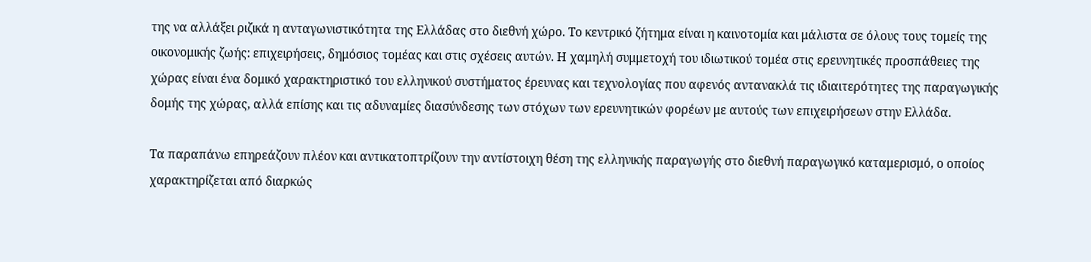της να αλλάξει ριζικά η ανταγωνιστικότητα της Ελλάδας στο διεθνή χώρο. Το κεντρικό ζήτημα είναι η καινοτομία και μάλιστα σε όλους τους τομείς της οικονομικής ζωής: επιχειρήσεις, δημόσιος τομέας και στις σχέσεις αυτών. Η χαμηλή συμμετοχή του ιδιωτικού τομέα στις ερευνητικές προσπάθειες της χώρας είναι ένα δομικό χαρακτηριστικό του ελληνικού συστήματος έρευνας και τεχνολογίας που αφενός αντανακλά τις ιδιαιτερότητες της παραγωγικής δομής της χώρας, αλλά επίσης και τις αδυναμίες διασύνδεσης των στόχων των ερευνητικών φορέων με αυτούς των επιχειρήσεων στην Ελλάδα.

Τα παραπάνω επηρεάζουν πλέον και αντικατοπτρίζουν την αντίστοιχη θέση της ελληνικής παραγωγής στο διεθνή παραγωγικό καταμερισμό, ο οποίος χαρακτηρίζεται από διαρκώς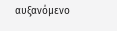αυξανόμενο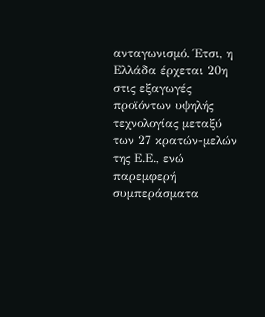ανταγωνισμό. Έτσι, η Ελλάδα έρχεται 20η στις εξαγωγές προϊόντων υψηλής τεχνολογίας μεταξύ των 27 κρατών-μελών της Ε.Ε., ενώ παρεμφερή συμπεράσματα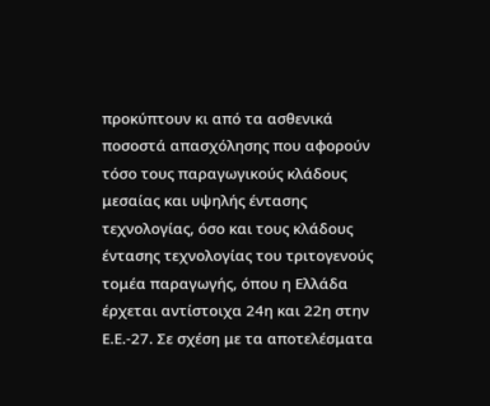προκύπτουν κι από τα ασθενικά ποσοστά απασχόλησης που αφορούν τόσο τους παραγωγικούς κλάδους μεσαίας και υψηλής έντασης τεχνολογίας, όσο και τους κλάδους έντασης τεχνολογίας του τριτογενούς τομέα παραγωγής, όπου η Ελλάδα έρχεται αντίστοιχα 24η και 22η στην Ε.Ε.-27. Σε σχέση με τα αποτελέσματα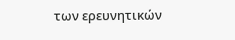των ερευνητικών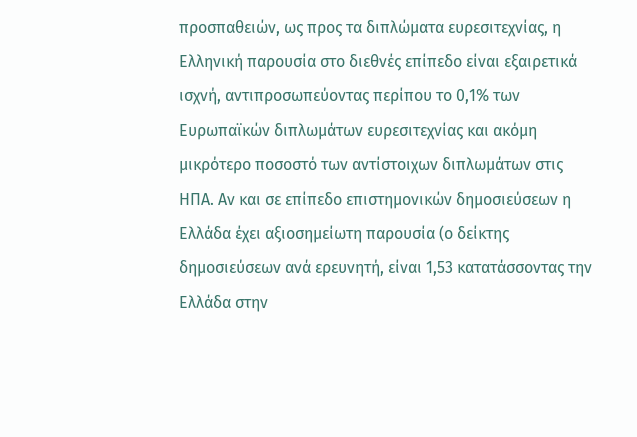προσπαθειών, ως προς τα διπλώματα ευρεσιτεχνίας, η Ελληνική παρουσία στο διεθνές επίπεδο είναι εξαιρετικά ισχνή, αντιπροσωπεύοντας περίπου το 0,1% των Ευρωπαϊκών διπλωμάτων ευρεσιτεχνίας και ακόμη μικρότερο ποσοστό των αντίστοιχων διπλωμάτων στις ΗΠΑ. Αν και σε επίπεδο επιστημονικών δημοσιεύσεων η Ελλάδα έχει αξιοσημείωτη παρουσία (ο δείκτης δημοσιεύσεων ανά ερευνητή, είναι 1,53 κατατάσσοντας την Ελλάδα στην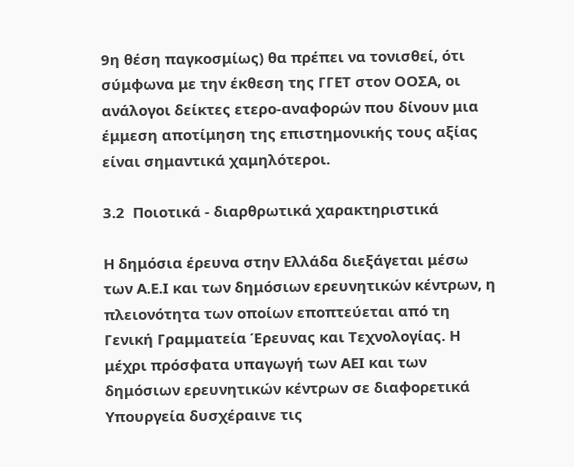9η θέση παγκοσμίως) θα πρέπει να τονισθεί, ότι σύμφωνα με την έκθεση της ΓΓΕΤ στον ΟΟΣΑ, οι ανάλογοι δείκτες ετερο-αναφορών που δίνουν μια έμμεση αποτίμηση της επιστημονικής τους αξίας είναι σημαντικά χαμηλότεροι.

3.2  Ποιοτικά - διαρθρωτικά χαρακτηριστικά

Η δημόσια έρευνα στην Ελλάδα διεξάγεται μέσω των Α.Ε.Ι και των δημόσιων ερευνητικών κέντρων, η πλειονότητα των οποίων εποπτεύεται από τη Γενική Γραμματεία Έρευνας και Τεχνολογίας. Η μέχρι πρόσφατα υπαγωγή των ΑΕΙ και των δημόσιων ερευνητικών κέντρων σε διαφορετικά Υπουργεία δυσχέραινε τις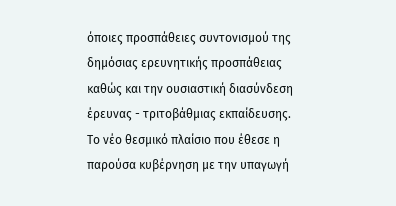όποιες προσπάθειες συντονισμού της δημόσιας ερευνητικής προσπάθειας καθώς και την ουσιαστική διασύνδεση έρευνας - τριτοβάθμιας εκπαίδευσης. Το νέο θεσμικό πλαίσιο που έθεσε η παρούσα κυβέρνηση με την υπαγωγή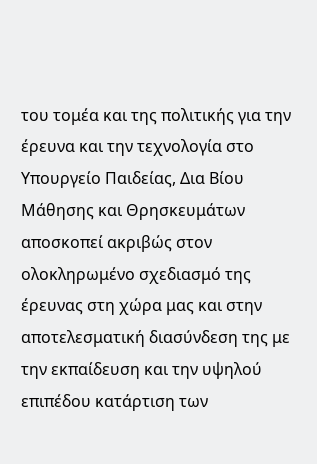του τομέα και της πολιτικής για την έρευνα και την τεχνολογία στο Υπουργείο Παιδείας, Δια Βίου Μάθησης και Θρησκευμάτων αποσκοπεί ακριβώς στον ολοκληρωμένο σχεδιασμό της έρευνας στη χώρα μας και στην αποτελεσματική διασύνδεση της με την εκπαίδευση και την υψηλού επιπέδου κατάρτιση των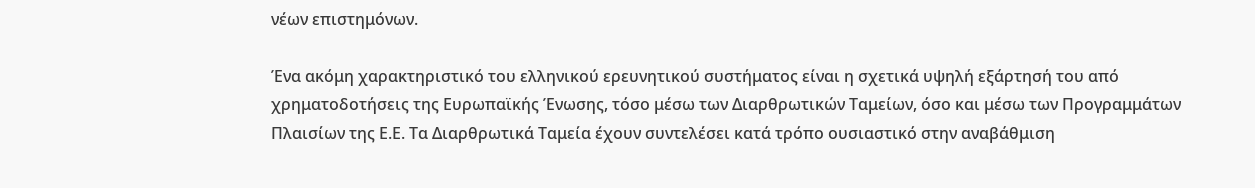νέων επιστημόνων.

Ένα ακόμη χαρακτηριστικό του ελληνικού ερευνητικού συστήματος είναι η σχετικά υψηλή εξάρτησή του από χρηματοδοτήσεις της Ευρωπαϊκής Ένωσης, τόσο μέσω των Διαρθρωτικών Ταμείων, όσο και μέσω των Προγραμμάτων Πλαισίων της Ε.Ε. Τα Διαρθρωτικά Ταμεία έχουν συντελέσει κατά τρόπο ουσιαστικό στην αναβάθμιση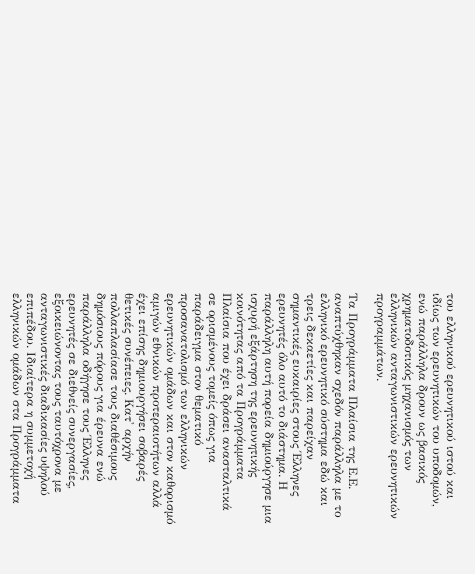του ελληνικού ερευνητικού ιστού και ιδίως των ερευνητικών του υποδομών, ενώ παράλληλα δρουν ως βασικός χρηματοδοτικός μηχανισμός των ελληνικών ανταγωνιστικών ερευνητικών προγραμμάτων.

Τα Προγράμματα Πλαίσια της Ε.Ε. αναπτύχθηκαν σχεδόν παράλληλα με το ελληνικό ερευνητικό σύστημα εδώ και τρεις δεκαετίες και παρείχαν σημαντικές ευκαιρίες στους Έλληνες ερευνητές όλο αυτό το διάστημα. Η παράλληλη αυτή πορεία δημιούργησε μια ισχυρή εξάρτηση της ερευνητικής κοινότητας από τα Προγράμματα Πλαίσια που έχει δράσει ανασταλτικά σε ορισμένους τομείς όπως για παράδειγμα στον θεματικό προσανατολισμό των ελληνικών ερευνητικών ομάδων και στον καθορισμό αμιγών εθνικών προτεραιοτήτων αλλά έχει επίσης δημιουργήσει σοβαρές  θετικές συνέπειες. Κατ' αρχήν πολλαπλασίασε τους διαθέσιμους δημόσιους πόρους για έρευνα ενώ παράλληλα οδήγησε τους Έλληνες ερευνητές σε διεθνείς συνεργασίες, εξοικειώνοντας τους ταυτόχρονα με ανταγωνιστικές διαδικασίες υψηλού επιπέδου. Ιδιαίτερα η συμμετοχή ελληνικών ομάδων στα Προγράμματα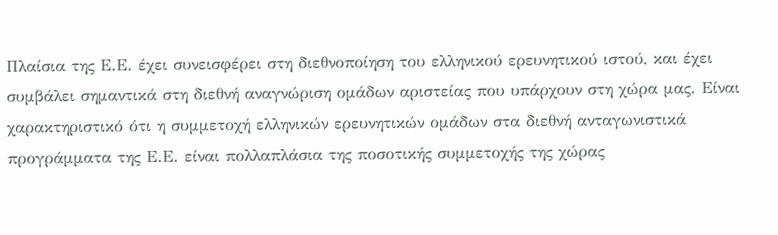Πλαίσια της Ε.Ε. έχει συνεισφέρει στη διεθνοποίηση του ελληνικού ερευνητικού ιστού, και έχει συμβάλει σημαντικά στη διεθνή αναγνώριση ομάδων αριστείας που υπάρχουν στη χώρα μας. Είναι χαρακτηριστικό ότι η συμμετοχή ελληνικών ερευνητικών ομάδων στα διεθνή ανταγωνιστικά προγράμματα της Ε.Ε. είναι πολλαπλάσια της ποσοτικής συμμετοχής της χώρας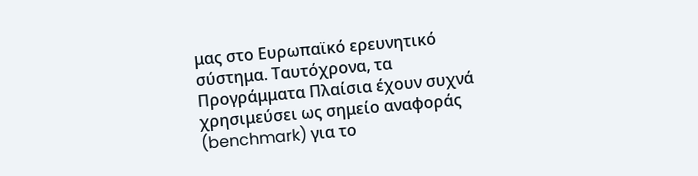μας στο Ευρωπαϊκό ερευνητικό σύστημα. Ταυτόχρονα, τα Προγράμματα Πλαίσια έχουν συχνά χρησιμεύσει ως σημείο αναφοράς (benchmark) για το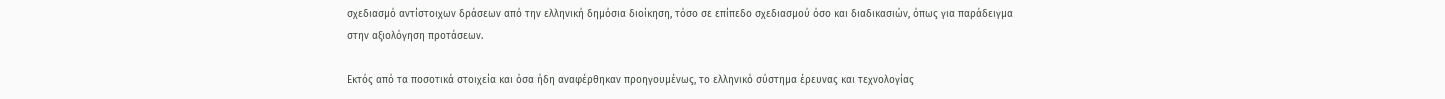σχεδιασμό αντίστοιχων δράσεων από την ελληνική δημόσια διοίκηση, τόσο σε επίπεδο σχεδιασμού όσο και διαδικασιών, όπως για παράδειγμα στην αξιολόγηση προτάσεων.

Εκτός από τα ποσοτικά στοιχεία και όσα ήδη αναφέρθηκαν προηγουμένως, το ελληνικό σύστημα έρευνας και τεχνολογίας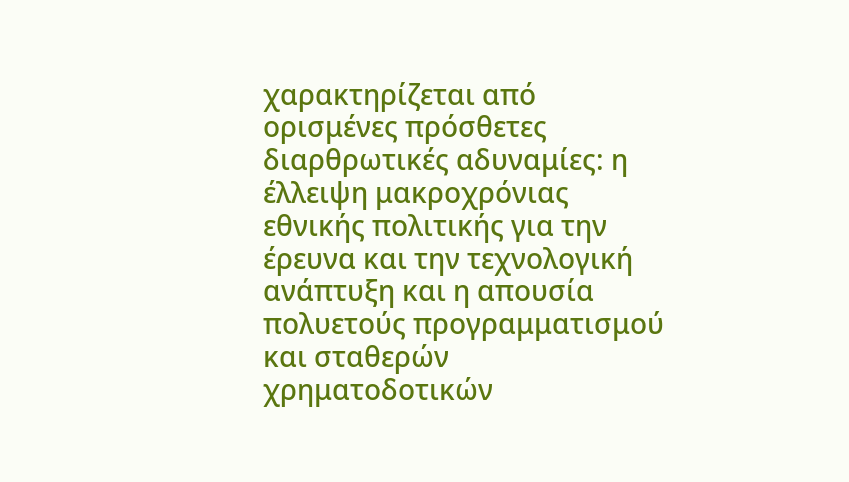χαρακτηρίζεται από ορισμένες πρόσθετες διαρθρωτικές αδυναμίες: η έλλειψη μακροχρόνιας εθνικής πολιτικής για την έρευνα και την τεχνολογική ανάπτυξη και η απουσία πολυετούς προγραμματισμού και σταθερών χρηματοδοτικών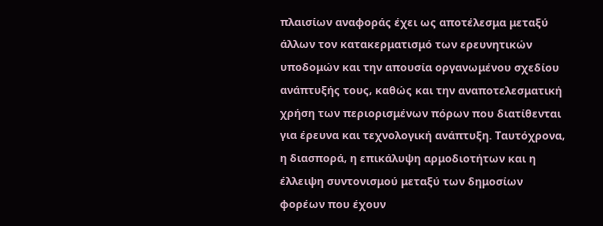πλαισίων αναφοράς έχει ως αποτέλεσμα μεταξύ άλλων τον κατακερματισμό των ερευνητικών υποδομών και την απουσία οργανωμένου σχεδίου ανάπτυξής τους, καθώς και την αναποτελεσματική χρήση των περιορισμένων πόρων που διατίθενται για έρευνα και τεχνολογική ανάπτυξη. Ταυτόχρονα, η διασπορά, η επικάλυψη αρμοδιοτήτων και η έλλειψη συντονισμού μεταξύ των δημοσίων φορέων που έχουν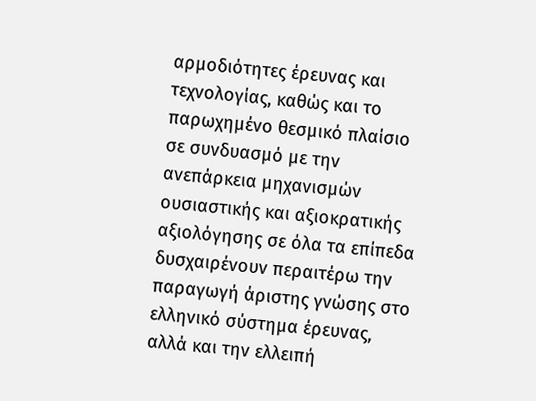αρμοδιότητες έρευνας και τεχνολογίας, καθώς και το παρωχημένο θεσμικό πλαίσιο σε συνδυασμό με την ανεπάρκεια μηχανισμών ουσιαστικής και αξιοκρατικής αξιολόγησης σε όλα τα επίπεδα δυσχαιρένουν περαιτέρω την παραγωγή άριστης γνώσης στο ελληνικό σύστημα έρευνας, αλλά και την ελλειπή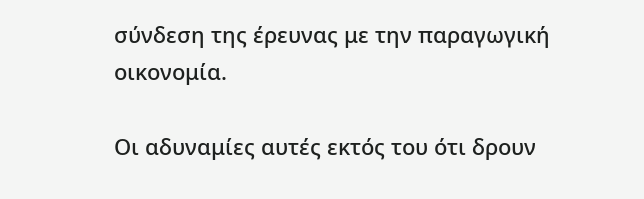σύνδεση της έρευνας με την παραγωγική οικονομία.

Οι αδυναμίες αυτές εκτός του ότι δρουν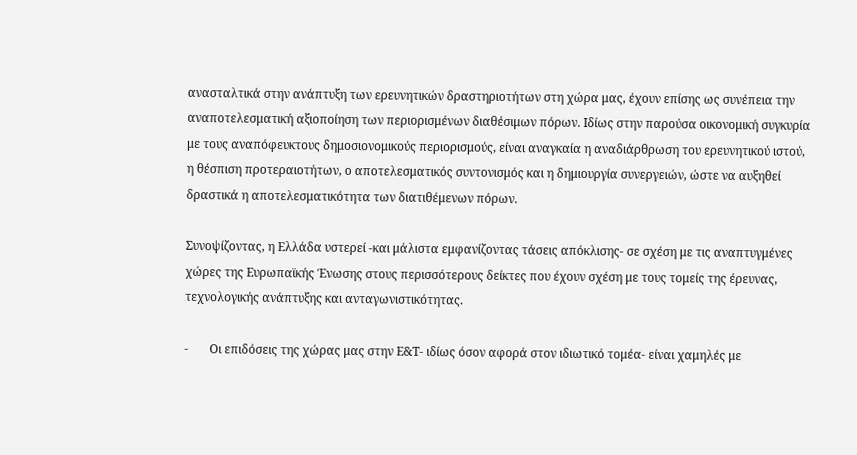ανασταλτικά στην ανάπτυξη των ερευνητικών δραστηριοτήτων στη χώρα μας, έχουν επίσης ως συνέπεια την αναποτελεσματική αξιοποίηση των περιορισμένων διαθέσιμων πόρων. Ιδίως στην παρούσα οικονομική συγκυρία με τους αναπόφευκτους δημοσιονομικούς περιορισμούς, είναι αναγκαία η αναδιάρθρωση του ερευνητικού ιστού, η θέσπιση προτεραιοτήτων, ο αποτελεσματικός συντονισμός και η δημιουργία συνεργειών, ώστε να αυξηθεί δραστικά η αποτελεσματικότητα των διατιθέμενων πόρων.

Συνοψίζοντας, η Ελλάδα υστερεί -και μάλιστα εμφανίζοντας τάσεις απόκλισης- σε σχέση με τις αναπτυγμένες χώρες της Ευρωπαϊκής Ένωσης στους περισσότερους δείκτες που έχουν σχέση με τους τομείς της έρευνας, τεχνολογικής ανάπτυξης και ανταγωνιστικότητας.

-       Οι επιδόσεις της χώρας μας στην Ε&Τ- ιδίως όσον αφορά στον ιδιωτικό τομέα- είναι χαμηλές με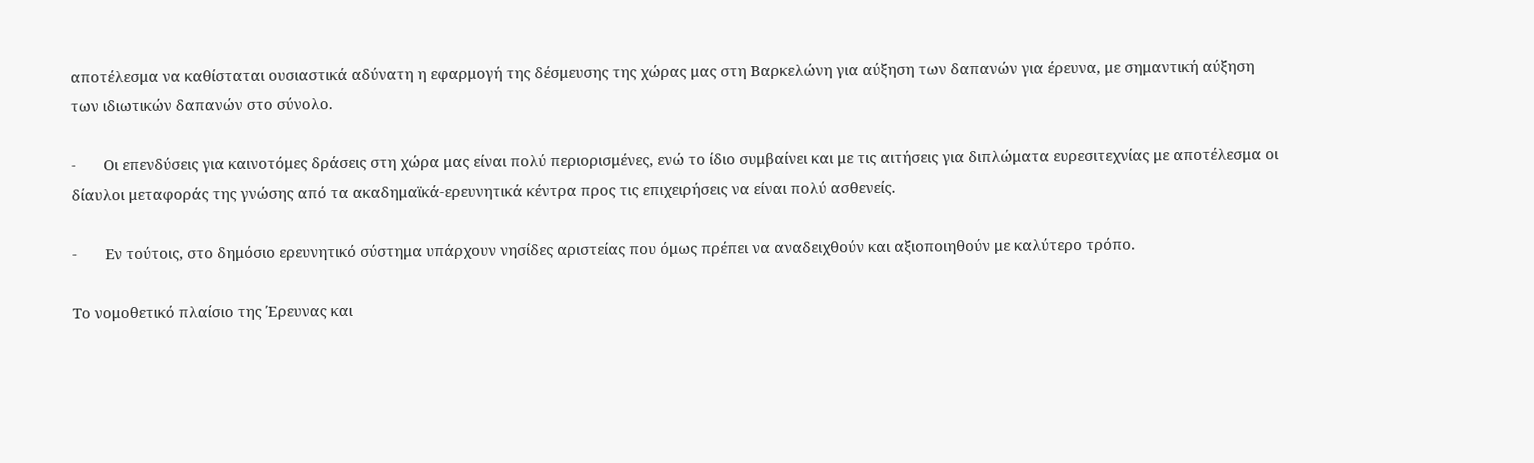αποτέλεσμα να καθίσταται ουσιαστικά αδύνατη η εφαρμογή της δέσμευσης της χώρας μας στη Βαρκελώνη για αύξηση των δαπανών για έρευνα, με σημαντική αύξηση των ιδιωτικών δαπανών στο σύνολο.

-       Oι επενδύσεις για καινοτόμες δράσεις στη χώρα μας είναι πολύ περιορισμένες, ενώ το ίδιο συμβαίνει και με τις αιτήσεις για διπλώματα ευρεσιτεχνίας με αποτέλεσμα οι δίαυλοι μεταφοράς της γνώσης από τα ακαδημαϊκά-ερευνητικά κέντρα προς τις επιχειρήσεις να είναι πολύ ασθενείς.

-       Εν τούτοις, στο δημόσιο ερευνητικό σύστημα υπάρχουν νησίδες αριστείας που όμως πρέπει να αναδειχθούν και αξιοποιηθούν με καλύτερο τρόπο.

Το νομοθετικό πλαίσιο της Έρευνας και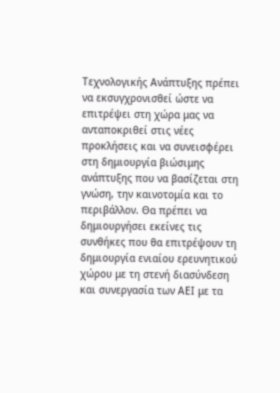Τεχνολογικής Ανάπτυξης πρέπει να εκσυγχρονισθεί ώστε να επιτρέψει στη χώρα μας να ανταποκριθεί στις νέες προκλήσεις και να συνεισφέρει στη δημιουργία βιώσιμης ανάπτυξης που να βασίζεται στη γνώση, την καινοτομία και το περιβάλλον. Θα πρέπει να δημιουργήσει εκείνες τις συνθήκες που θα επιτρέψουν τη δημιουργία ενιαίου ερευνητικού χώρου με τη στενή διασύνδεση και συνεργασία των ΑΕΙ με τα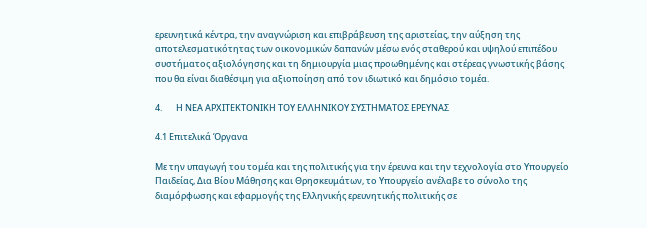ερευνητικά κέντρα, την αναγνώριση και επιβράβευση της αριστείας, την αύξηση της αποτελεσματικότητας των οικονομικών δαπανών μέσω ενός σταθερού και υψηλού επιπέδου συστήματος αξιολόγησης και τη δημιουργία μιας προωθημένης και στέρεας γνωστικής βάσης που θα είναι διαθέσιμη για αξιοποίηση από τον ιδιωτικό και δημόσιο τομέα.

4.       Η ΝΕΑ ΑΡΧΙΤΕΚΤΟΝΙΚΗ ΤΟΥ ΕΛΛΗΝΙΚΟΥ ΣΥΣΤΗΜΑΤΟΣ ΕΡΕΥΝΑΣ

4.1 Επιτελικά Όργανα

Με την υπαγωγή του τομέα και της πολιτικής για την έρευνα και την τεχνολογία στο Υπουργείο Παιδείας, Δια Βίου Μάθησης και Θρησκευμάτων, το Υπουργείο ανέλαβε το σύνολο της διαμόρφωσης και εφαρμογής της Ελληνικής ερευνητικής πολιτικής σε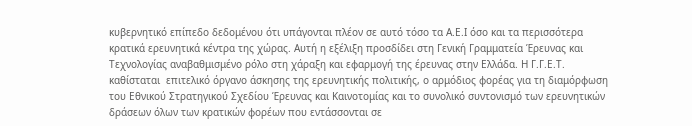κυβερνητικό επίπεδο δεδομένου ότι υπάγονται πλέον σε αυτό τόσο τα Α.Ε.Ι όσο και τα περισσότερα κρατικά ερευνητικά κέντρα της χώρας. Αυτή η εξέλιξη προσδίδει στη Γενική Γραμματεία Έρευνας και Τεχνολογίας αναβαθμισμένο ρόλο στη χάραξη και εφαρμογή της έρευνας στην Ελλάδα. Η Γ.Γ.Ε.Τ. καθίσταται  επιτελικό όργανο άσκησης της ερευνητικής πολιτικής, ο αρμόδιος φορέας για τη διαμόρφωση του Εθνικού Στρατηγικού Σχεδίου Έρευνας και Καινοτομίας και το συνολικό συντονισμό των ερευνητικών δράσεων όλων των κρατικών φορέων που εντάσσονται σε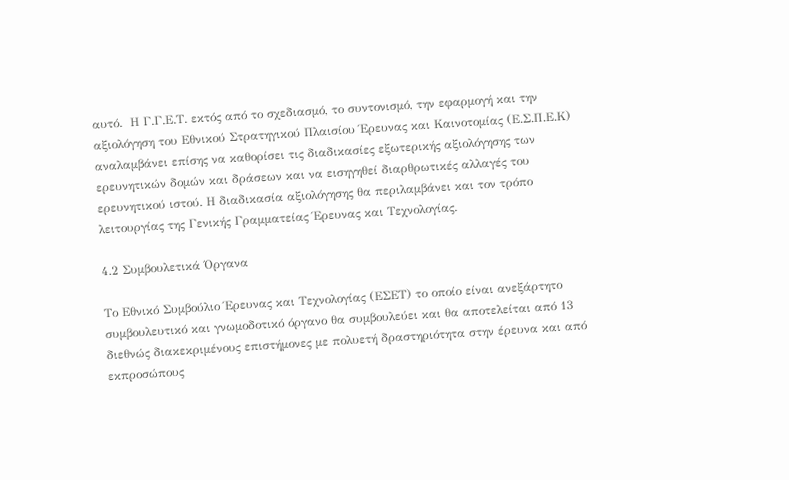αυτό.  Η Γ.Γ.Ε.Τ. εκτός από το σχεδιασμό, το συντονισμό, την εφαρμογή και την αξιολόγηση του Εθνικού Στρατηγικού Πλαισίου Έρευνας και Καινοτομίας (Ε.Σ.Π.Ε.Κ) αναλαμβάνει επίσης να καθορίσει τις διαδικασίες εξωτερικής αξιολόγησης των ερευνητικών δομών και δράσεων και να εισηγηθεί διαρθρωτικές αλλαγές του ερευνητικού ιστού. Η διαδικασία αξιολόγησης θα περιλαμβάνει και τον τρόπο λειτουργίας της Γενικής Γραμματείας Έρευνας και Τεχνολογίας.

4.2 Συμβουλετικά Όργανα

Το Εθνικό Συμβούλιο Έρευνας και Τεχνολογίας (ΕΣΕΤ) το οποίο είναι ανεξάρτητο συμβουλευτικό και γνωμοδοτικό όργανο θα συμβουλεύει και θα αποτελείται από 13  διεθνώς διακεκριμένους επιστήμονες με πολυετή δραστηριότητα στην έρευνα και από εκπροσώπους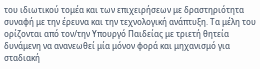του ιδιωτικού τομέα και των επιχειρήσεων με δραστηριότητα συναφή με την έρευνα και την τεχνολογική ανάπτυξη. Τα μέλη του ορίζονται από τον/την Υπουργό Παιδείας με τριετή θητεία δυνάμενη να ανανεωθεί μία μόνον φορά και μηχανισμό για σταδιακή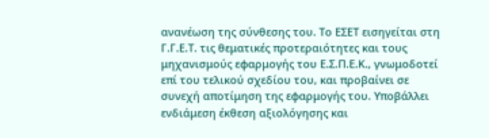ανανέωση της σύνθεσης του. Το ΕΣΕΤ εισηγείται στη Γ.Γ.Ε.Τ. τις θεματικές προτεραιότητες και τους μηχανισμούς εφαρμογής του Ε.Σ.Π.Ε.Κ., γνωμοδοτεί επί του τελικού σχεδίου του, και προβαίνει σε συνεχή αποτίμηση της εφαρμογής του. Υποβάλλει ενδιάμεση έκθεση αξιολόγησης και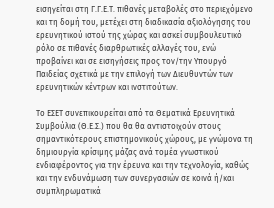εισηγείται στη Γ.Γ.Ε.Τ. πιθανές μεταβολές στο περιεχόμενο και τη δομή του, μετέχει στη διαδικασία αξιολόγησης του ερευνητικού ιστού της χώρας και ασκεί συμβουλευτικό ρόλο σε πιθανές διαρθρωτικές αλλαγές του, ενώ προβαίνει και σε εισηγήσεις προς τον/την Υπουργό Παιδείας σχετικά με την επιλογή των Διευθυντών των ερευνητικών κέντρων και ινστιτούτων.

Το ΕΣΕΤ συνεπικουρείται από τα Θεματικά Ερευνητικά Συμβούλια (Θ.Ε.Σ.) που θα θα αντιστοιχούν στους σημαντικότερους επιστημονικούς χώρους, με γνώμονα τη δημιουργία κρίσιμης μάζας ανά τομέα γνωστικού ενδιαφέροντος για την έρευνα και την τεχνολογία, καθώς και την ενδυνάμωση των συνεργασιών σε κοινά ή/και συμπληρωματικά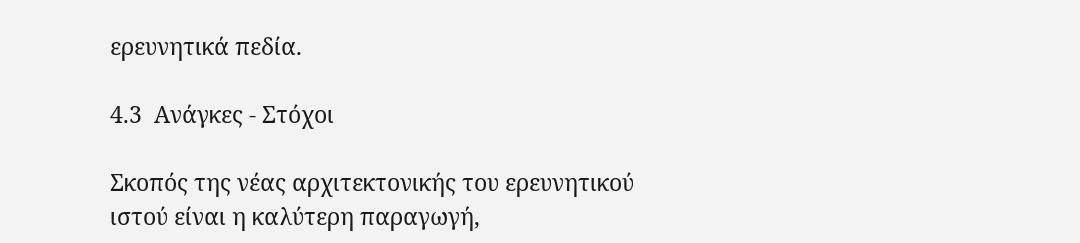ερευνητικά πεδία.

4.3  Ανάγκες - Στόχοι

Σκοπός της νέας αρχιτεκτονικής του ερευνητικού ιστού είναι η καλύτερη παραγωγή,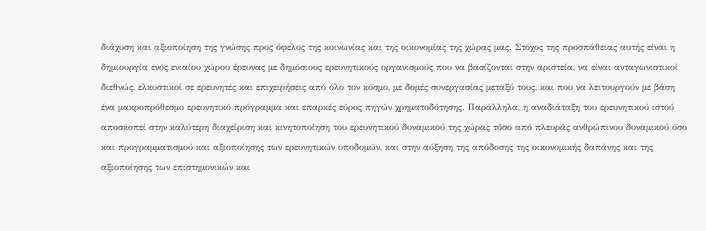διάχυση και αξιοποίηση της γνώσης προς όφελος της κοινωνίας και της οικονομίας της χώρας μας. Στόχος της προσπάθειας αυτής είναι η δημιουργία ενός ενιαίου χώρου έρευνας με δημόσιους ερευνητικούς οργανισμούς που να βασίζονται στην αριστεία, να είναι ανταγωνιστικοί διεθνώς, ελκυστικοί σε ερευνητές και επιχειρήσεις από όλο τον κόσμο, με δομές συνεργασίας μεταξύ τους, και που να λειτουργούν με βάση ένα μακροπρόθεσμο ερευνητικό πρόγραμμα και επαρκές εύρος πηγών χρηματοδότησης. Παράλληλα, η αναδιάταξη του ερευνητικού ιστού αποσκοπεί στην καλύτερη διαχείριση και κινητοποίηση του ερευνητικού δυναμικού της χώρας τόσο από πλευράς ανθρώπινου δυναμικού όσο και προγραμματισμού και αξιοποίησης των ερευνητικών υποδομών, και στην αύξηση της απόδοσης της οικονομικής δαπάνης και της αξιοποίησης των επιστημονικών και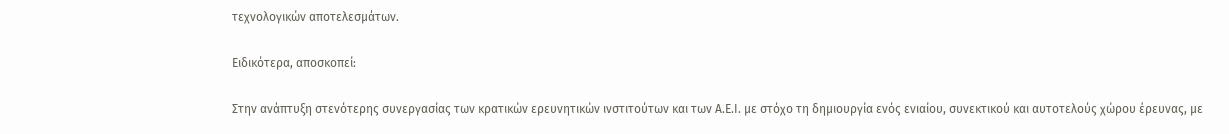τεχνολογικών αποτελεσμάτων.

Ειδικότερα, αποσκοπεί:

Στην ανάπτυξη στενότερης συνεργασίας των κρατικών ερευνητικών ινστιτούτων και των Α.Ε.Ι. με στόχο τη δημιουργία ενός ενιαίου, συνεκτικού και αυτοτελούς χώρου έρευνας, με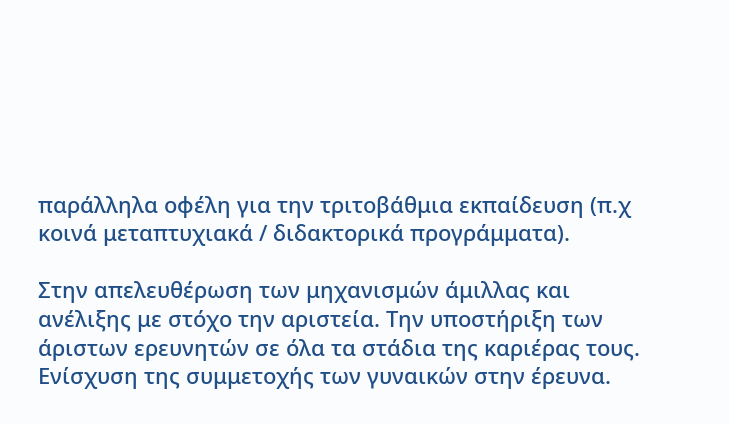παράλληλα οφέλη για την τριτοβάθμια εκπαίδευση (π.χ κοινά μεταπτυχιακά / διδακτορικά προγράμματα).

Στην απελευθέρωση των μηχανισμών άμιλλας και ανέλιξης με στόχο την αριστεία. Την υποστήριξη των άριστων ερευνητών σε όλα τα στάδια της καριέρας τους. Ενίσχυση της συμμετοχής των γυναικών στην έρευνα.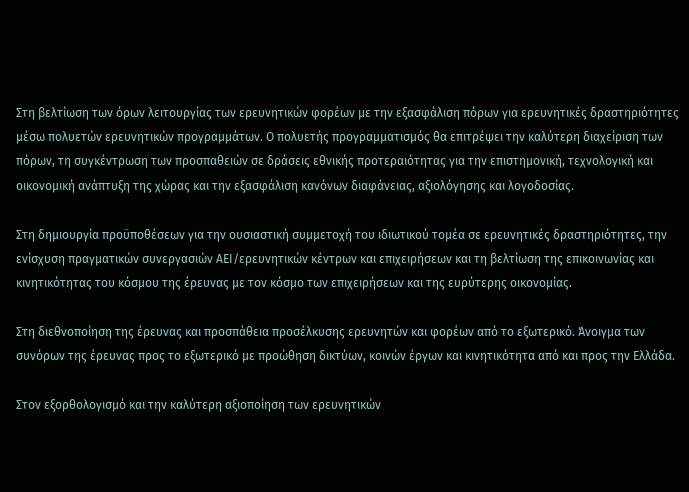Στη βελτίωση των όρων λειτουργίας των ερευνητικών φορέων με την εξασφάλιση πόρων για ερευνητικές δραστηριότητες μέσω πολυετών ερευνητικών προγραμμάτων. Ο πολυετής προγραμματισμός θα επιτρέψει την καλύτερη διαχείριση των πόρων, τη συγκέντρωση των προσπαθειών σε δράσεις εθνικής προτεραιότητας για την επιστημονική, τεχνολογική και οικονομική ανάπτυξη της χώρας και την εξασφάλιση κανόνων διαφάνειας, αξιολόγησης και λογοδοσίας.

Στη δημιουργία προϋποθέσεων για την ουσιαστική συμμετοχή του ιδιωτικού τομέα σε ερευνητικές δραστηριότητες, την ενίσχυση πραγματικών συνεργασιών ΑΕΙ/ερευνητικών κέντρων και επιχειρήσεων και τη βελτίωση της επικοινωνίας και κινητικότητας του κόσμου της έρευνας με τον κόσμο των επιχειρήσεων και της ευρύτερης οικονομίας.

Στη διεθνοποίηση της έρευνας και προσπάθεια προσέλκυσης ερευνητών και φορέων από το εξωτερικό. Άνοιγμα των συνόρων της έρευνας προς το εξωτερικό με προώθηση δικτύων, κοινών έργων και κινητικότητα από και προς την Ελλάδα.

Στον εξορθολογισμό και την καλύτερη αξιοποίηση των ερευνητικών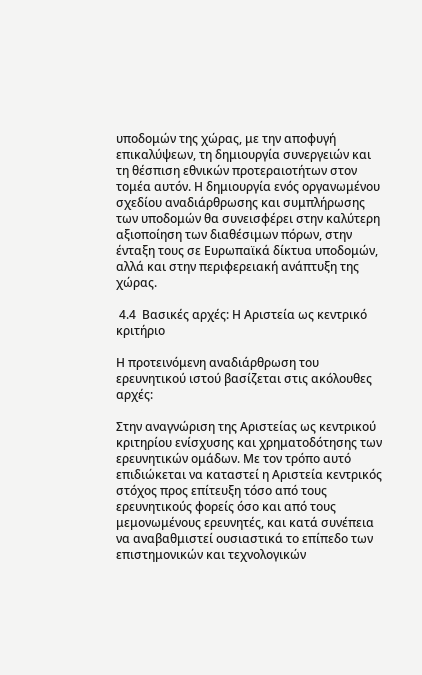υποδομών της χώρας, με την αποφυγή επικαλύψεων, τη δημιουργία συνεργειών και τη θέσπιση εθνικών προτεραιοτήτων στον τομέα αυτόν. Η δημιουργία ενός οργανωμένου σχεδίου αναδιάρθρωσης και συμπλήρωσης των υποδομών θα συνεισφέρει στην καλύτερη αξιοποίηση των διαθέσιμων πόρων, στην ένταξη τους σε Ευρωπαϊκά δίκτυα υποδομών, αλλά και στην περιφερειακή ανάπτυξη της χώρας.

 4.4  Βασικές αρχές: Η Αριστεία ως κεντρικό κριτήριο

Η προτεινόμενη αναδιάρθρωση του ερευνητικού ιστού βασίζεται στις ακόλουθες αρχές:

Στην αναγνώριση της Αριστείας ως κεντρικού κριτηρίου ενίσχυσης και χρηματοδότησης των ερευνητικών ομάδων. Με τον τρόπο αυτό επιδιώκεται να καταστεί η Αριστεία κεντρικός στόχος προς επίτευξη τόσο από τους ερευνητικούς φορείς όσο και από τους μεμονωμένους ερευνητές, και κατά συνέπεια να αναβαθμιστεί ουσιαστικά το επίπεδο των επιστημονικών και τεχνολογικών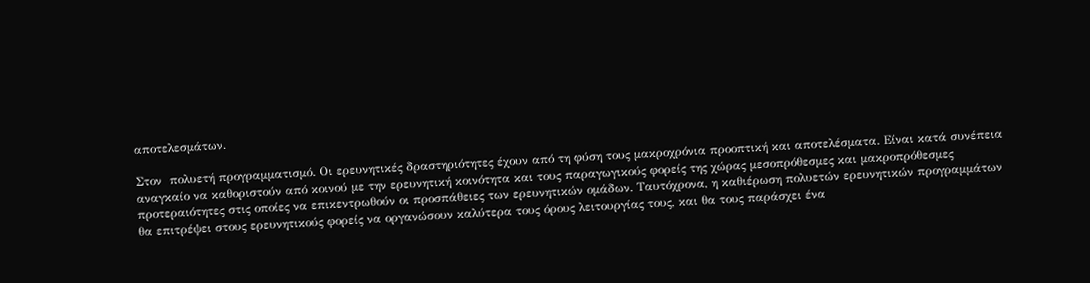αποτελεσμάτων.

Στον  πολυετή προγραμματισμό. Οι ερευνητικές δραστηριότητες έχουν από τη φύση τους μακροχρόνια προοπτική και αποτελέσματα. Είναι κατά συνέπεια αναγκαίο να καθοριστούν από κοινού με την ερευνητική κοινότητα και τους παραγωγικούς φορείς της χώρας μεσοπρόθεσμες και μακροπρόθεσμες προτεραιότητες στις οποίες να επικεντρωθούν οι προσπάθειες των ερευνητικών ομάδων. Ταυτόχρονα, η καθιέρωση πολυετών ερευνητικών προγραμμάτων θα επιτρέψει στους ερευνητικούς φορείς να οργανώσουν καλύτερα τους όρους λειτουργίας τους, και θα τους παράσχει ένα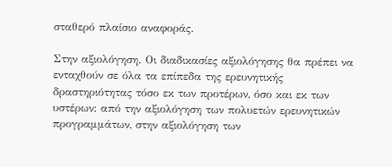σταθερό πλαίσιο αναφοράς.

Στην αξιολόγηση. Οι διαδικασίες αξιολόγησης θα πρέπει να ενταχθούν σε όλα τα επίπεδα της ερευνητικής δραστηριότητας τόσο εκ των προτέρων, όσο και εκ των υστέρων: από την αξιολόγηση των πολυετών ερευνητικών προγραμμάτων, στην αξιολόγηση των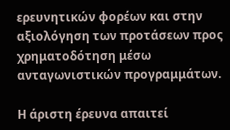ερευνητικών φορέων και στην αξιολόγηση των προτάσεων προς χρηματοδότηση μέσω ανταγωνιστικών προγραμμάτων.

Η άριστη έρευνα απαιτεί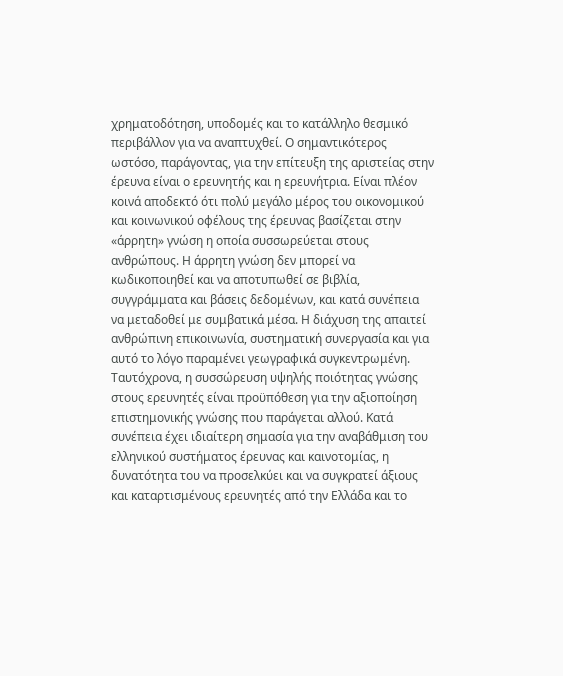χρηματοδότηση, υποδομές και το κατάλληλο θεσμικό περιβάλλον για να αναπτυχθεί. Ο σημαντικότερος ωστόσο, παράγοντας, για την επίτευξη της αριστείας στην έρευνα είναι ο ερευνητής και η ερευνήτρια. Είναι πλέον κοινά αποδεκτό ότι πολύ μεγάλο μέρος του οικονομικού και κοινωνικού οφέλους της έρευνας βασίζεται στην «άρρητη» γνώση η οποία συσσωρεύεται στους ανθρώπους. Η άρρητη γνώση δεν μπορεί να κωδικοποιηθεί και να αποτυπωθεί σε βιβλία, συγγράμματα και βάσεις δεδομένων, και κατά συνέπεια να μεταδοθεί με συμβατικά μέσα. Η διάχυση της απαιτεί ανθρώπινη επικοινωνία, συστηματική συνεργασία και για αυτό το λόγο παραμένει γεωγραφικά συγκεντρωμένη. Ταυτόχρονα, η συσσώρευση υψηλής ποιότητας γνώσης στους ερευνητές είναι προϋπόθεση για την αξιοποίηση επιστημονικής γνώσης που παράγεται αλλού. Κατά συνέπεια έχει ιδιαίτερη σημασία για την αναβάθμιση του ελληνικού συστήματος έρευνας και καινοτομίας, η δυνατότητα του να προσελκύει και να συγκρατεί άξιους και καταρτισμένους ερευνητές από την Ελλάδα και το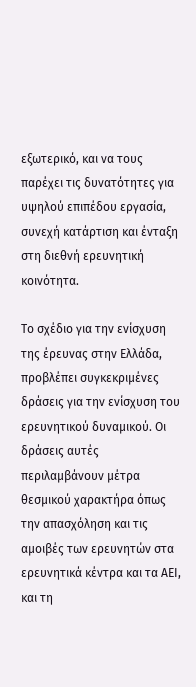εξωτερικό, και να τους παρέχει τις δυνατότητες για υψηλού επιπέδου εργασία, συνεχή κατάρτιση και ένταξη στη διεθνή ερευνητική κοινότητα.

Το σχέδιο για την ενίσχυση της έρευνας στην Ελλάδα, προβλέπει συγκεκριμένες  δράσεις για την ενίσχυση του ερευνητικού δυναμικού. Οι δράσεις αυτές περιλαμβάνουν μέτρα θεσμικού χαρακτήρα όπως την απασχόληση και τις αμοιβές των ερευνητών στα ερευνητικά κέντρα και τα ΑΕΙ, και τη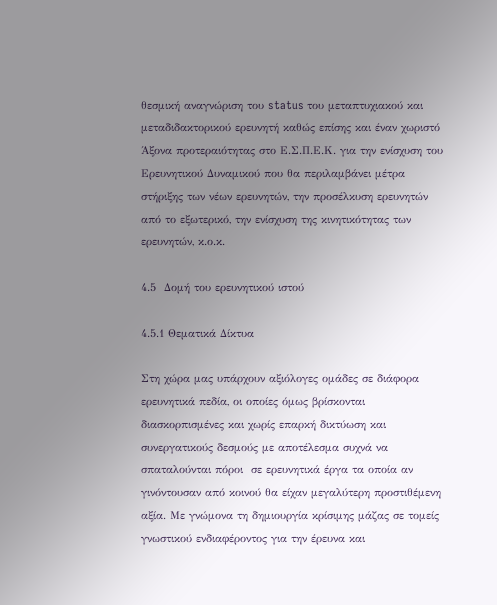θεσμική αναγνώριση του status του μεταπτυχιακού και μεταδιδακτορικού ερευνητή καθώς επίσης και έναν χωριστό Άξονα προτεραιότητας στο Ε.Σ.Π.Ε.Κ. για την ενίσχυση του Ερευνητικού Δυναμικού που θα περιλαμβάνει μέτρα στήριξης των νέων ερευνητών, την προσέλκυση ερευνητών από το εξωτερικό, την ενίσχυση της κινητικότητας των ερευνητών, κ.ο.κ.

4.5  Δομή του ερευνητικού ιστού

4.5.1 Θεματικά Δίκτυα

Στη χώρα μας υπάρχουν αξιόλογες ομάδες σε διάφορα ερευνητικά πεδία, οι οποίες όμως βρίσκονται διασκορπισμένες και χωρίς επαρκή δικτύωση και συνεργατικούς δεσμούς με αποτέλεσμα συχνά να σπαταλούνται πόροι  σε ερευνητικά έργα τα οποία αν γινόντουσαν από κοινού θα είχαν μεγαλύτερη προστιθέμενη αξία. Με γνώμονα τη δημιουργία κρίσιμης μάζας σε τομείς γνωστικού ενδιαφέροντος για την έρευνα και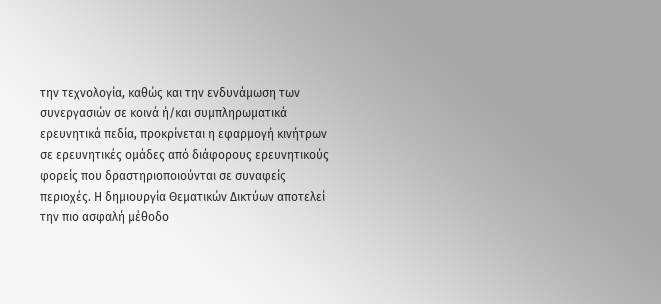την τεχνολογία, καθώς και την ενδυνάμωση των συνεργασιών σε κοινά ή/και συμπληρωματικά ερευνητικά πεδία, προκρίνεται η εφαρμογή κινήτρων σε ερευνητικές ομάδες από διάφορους ερευνητικούς φορείς που δραστηριοποιούνται σε συναφείς περιοχές. Η δημιουργία Θεματικών Δικτύων αποτελεί την πιο ασφαλή μέθοδο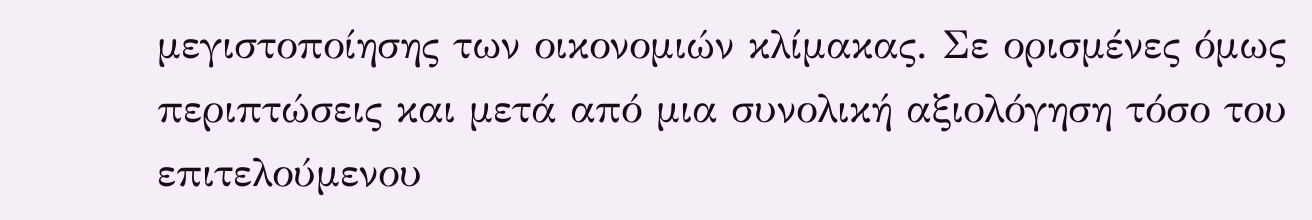μεγιστοποίησης των οικονομιών κλίμακας. Σε ορισμένες όμως περιπτώσεις και μετά από μια συνολική αξιολόγηση τόσο του επιτελούμενου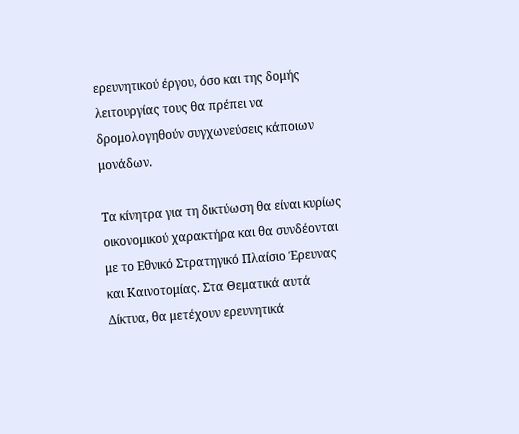ερευνητικού έργου, όσο και της δομής λειτουργίας τους θα πρέπει να δρομολογηθούν συγχωνεύσεις κάποιων μονάδων.

Τα κίνητρα για τη δικτύωση θα είναι κυρίως οικονομικού χαρακτήρα και θα συνδέονται με το Εθνικό Στρατηγικό Πλαίσιο Έρευνας και Καινοτομίας. Στα Θεματικά αυτά Δίκτυα, θα μετέχουν ερευνητικά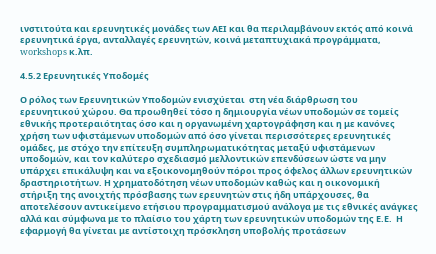ινστιτούτα και ερευνητικές μονάδες των ΑΕΙ και θα περιλαμβάνουν εκτός από κοινά ερευνητικά έργα, ανταλλαγές ερευνητών, κοινά μεταπτυχιακά προγράμματα, workshops κ.λπ.

4.5.2 Ερευνητικές Υποδομές

Ο ρόλος των Ερευνητικών Υποδομών ενισχύεται  στη νέα διάρθρωση του ερευνητικού χώρου. Θα προωθηθεί τόσο η δημιουργία νέων υποδομών σε τομείς εθνικής προτεραιότητας όσο και η οργανωμένη χαρτογράφηση και η με κανόνες χρήση των υφιστάμενων υποδομών από όσο γίνεται περισσότερες ερευνητικές ομάδες, με στόχο την επίτευξη συμπληρωματικότητας μεταξύ υφιστάμενων υποδομών, και τον καλύτερο σχεδιασμό μελλοντικών επενδύσεων ώστε να μην υπάρχει επικάλυψη και να εξοικονομηθούν πόροι προς όφελος άλλων ερευνητικών δραστηριοτήτων. Η χρηματοδότηση νέων υποδομών καθώς και η οικονομική στήριξη της ανοιχτής πρόσβασης των ερευνητών στις ήδη υπάρχουσες, θα αποτελέσουν αντικείμενο ετήσιου προγραμματισμού ανάλογα με τις εθνικές ανάγκες αλλά και σύμφωνα με το πλαίσιο του χάρτη των ερευνητικών υποδομών της Ε.Ε.  Η εφαρμογή θα γίνεται με αντίστοιχη πρόσκληση υποβολής προτάσεων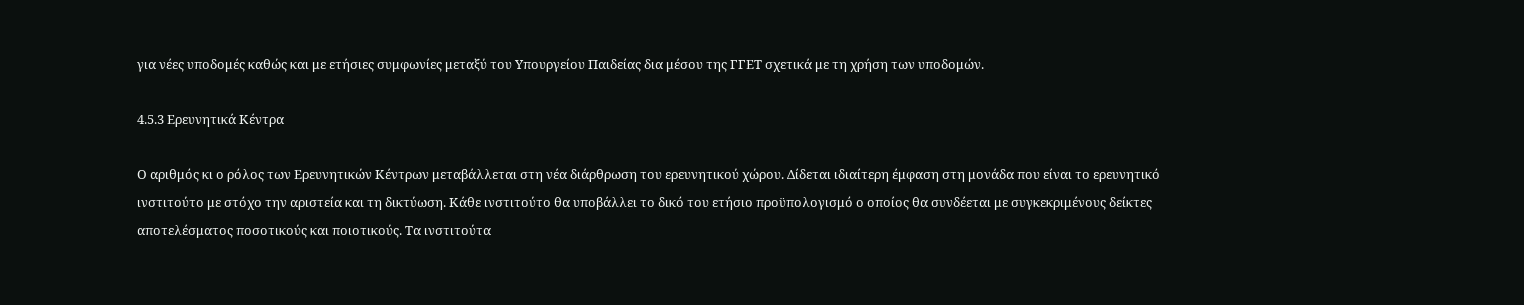για νέες υποδομές καθώς και με ετήσιες συμφωνίες μεταξύ του Υπουργείου Παιδείας δια μέσου της ΓΓΕΤ σχετικά με τη χρήση των υποδομών.

4.5.3 Ερευνητικά Κέντρα

Ο αριθμός κι ο ρόλος των Ερευνητικών Κέντρων μεταβάλλεται στη νέα διάρθρωση του ερευνητικού χώρου. Δίδεται ιδιαίτερη έμφαση στη μονάδα που είναι το ερευνητικό ινστιτούτο με στόχο την αριστεία και τη δικτύωση. Κάθε ινστιτούτο θα υποβάλλει το δικό του ετήσιο προϋπολογισμό ο οποίος θα συνδέεται με συγκεκριμένους δείκτες αποτελέσματος ποσοτικούς και ποιοτικούς. Τα ινστιτούτα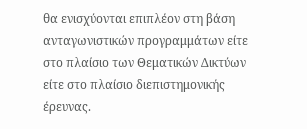θα ενισχύονται επιπλέον στη βάση ανταγωνιστικών προγραμμάτων είτε στο πλαίσιο των Θεματικών Δικτύων είτε στο πλαίσιο διεπιστημονικής έρευνας.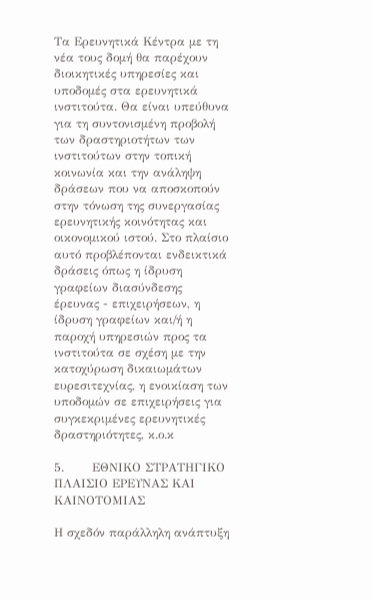Τα Ερευνητικά Κέντρα με τη νέα τους δομή θα παρέχουν διοικητικές υπηρεσίες και υποδομές στα ερευνητικά ινστιτούτα. Θα είναι υπεύθυνα για τη συντονισμένη προβολή των δραστηριοτήτων των ινστιτούτων στην τοπική κοινωνία και την ανάληψη δράσεων που να αποσκοπούν στην τόνωση της συνεργασίας ερευνητικής κοινότητας και οικονομικού ιστού. Στο πλαίσιο αυτό προβλέπονται ενδεικτικά δράσεις όπως η ίδρυση γραφείων διασύνδεσης έρευνας - επιχειρήσεων, η ίδρυση γραφείων και/ή η παροχή υπηρεσιών προς τα ινστιτούτα σε σχέση με την κατοχύρωση δικαιωμάτων ευρεσιτεχνίας, η ενοικίαση των υποδομών σε επιχειρήσεις για συγκεκριμένες ερευνητικές δραστηριότητες, κ.ο.κ

5.       ΕΘΝΙΚΟ ΣΤΡΑΤΗΓΙΚΟ ΠΛΑΙΣΙΟ ΕΡΕΥΝΑΣ ΚΑΙ ΚΑΙΝΟΤΟΜΙΑΣ

Η σχεδόν παράλληλη ανάπτυξη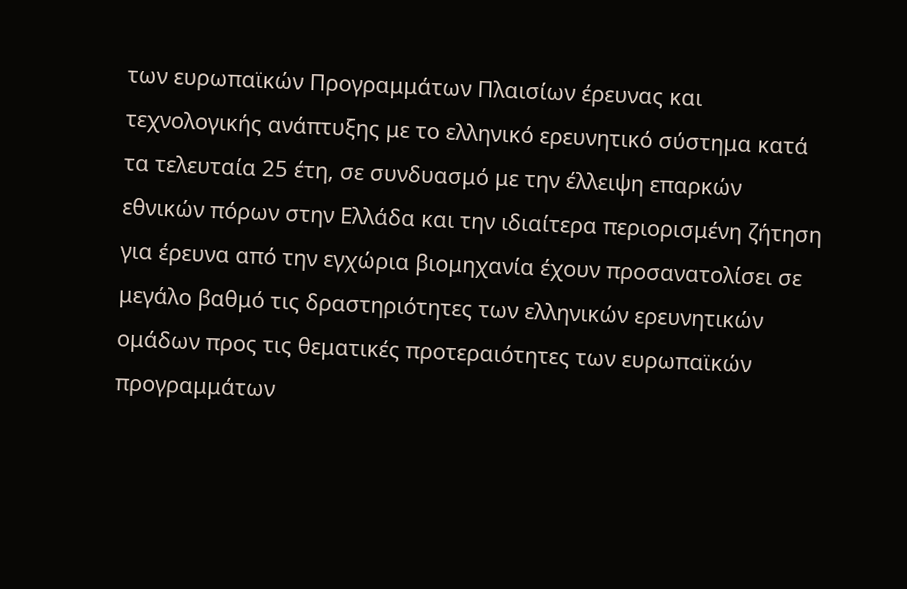των ευρωπαϊκών Προγραμμάτων Πλαισίων έρευνας και τεχνολογικής ανάπτυξης με το ελληνικό ερευνητικό σύστημα κατά τα τελευταία 25 έτη, σε συνδυασμό με την έλλειψη επαρκών εθνικών πόρων στην Ελλάδα και την ιδιαίτερα περιορισμένη ζήτηση για έρευνα από την εγχώρια βιομηχανία έχουν προσανατολίσει σε μεγάλο βαθμό τις δραστηριότητες των ελληνικών ερευνητικών ομάδων προς τις θεματικές προτεραιότητες των ευρωπαϊκών προγραμμάτων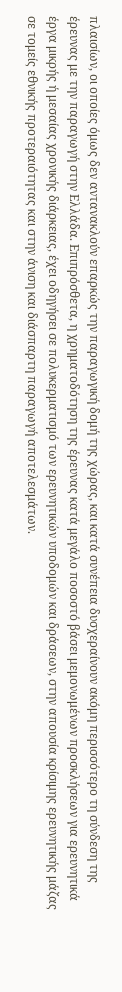πλαισίων, οι οποίες όμως δεν αντανακλούν επαρκώς την παραγωγική δομή της χώρας, και κατά συνέπεια δυσχεραίνουν ακόμη περισσότερο τη σύνδεση της έρευνας με την παραγωγή στην Ελλάδα. Επιπρόσθετα, η χρηματοδότηση της έρευνας κατά μεγάλο ποσοστό βάσει μεμονωμένων προσκλήσεων για ερευνητικά έργα μικρής ή μεσαίας χρονικής διάρκειας, έχει οδηγήσει σε πολυκερματισμό των ερευνητικών υποδομών και δράσεων, στην απουσία κρίσιμης ερευνητικής μάζας σε τομείς εθνικής προτεραιότητας και στην άνιση και διάσπαρτη παραγωγή αποτελεσμάτων.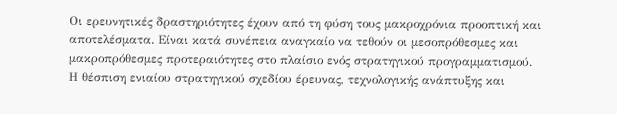Οι ερευνητικές δραστηριότητες έχουν από τη φύση τους μακροχρόνια προοπτική και αποτελέσματα. Είναι κατά συνέπεια αναγκαίο να τεθούν οι μεσοπρόθεσμες και μακροπρόθεσμες προτεραιότητες στο πλαίσιο ενός στρατηγικού προγραμματισμού. Η θέσπιση ενιαίου στρατηγικού σχεδίου έρευνας, τεχνολογικής ανάπτυξης και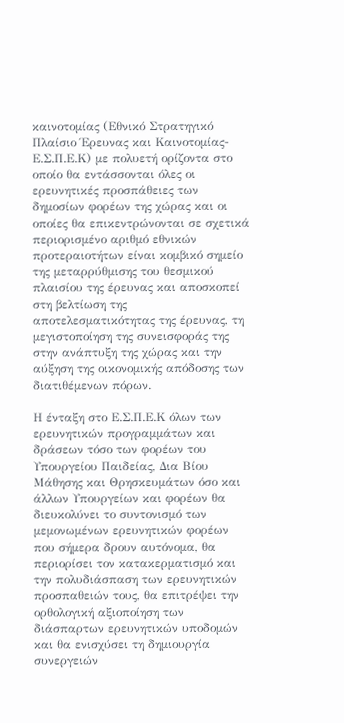καινοτομίας (Εθνικό Στρατηγικό Πλαίσιο Έρευνας και Καινοτομίας- Ε.Σ.Π.Ε.Κ) με πολυετή ορίζοντα στο οποίο θα εντάσσονται όλες οι ερευνητικές προσπάθειες των δημοσίων φορέων της χώρας και οι οποίες θα επικεντρώνονται σε σχετικά περιορισμένο αριθμό εθνικών προτεραιοτήτων είναι κομβικό σημείο της μεταρρύθμισης του θεσμικού πλαισίου της έρευνας και αποσκοπεί στη βελτίωση της αποτελεσματικότητας της έρευνας, τη μεγιστοποίηση της συνεισφοράς της στην ανάπτυξη της χώρας και την αύξηση της οικονομικής απόδοσης των διατιθέμενων πόρων.

Η ένταξη στο Ε.Σ.Π.Ε.Κ όλων των ερευνητικών προγραμμάτων και δράσεων τόσο των φορέων του Υπουργείου Παιδείας, Δια Βίου Μάθησης και Θρησκευμάτων όσο και άλλων Υπουργείων και φορέων θα διευκολύνει το συντονισμό των μεμονωμένων ερευνητικών φορέων που σήμερα δρουν αυτόνομα, θα περιορίσει τον κατακερματισμό και την πολυδιάσπαση των ερευνητικών προσπαθειών τους, θα επιτρέψει την ορθολογική αξιοποίηση των διάσπαρτων ερευνητικών υποδομών και θα ενισχύσει τη δημιουργία συνεργειών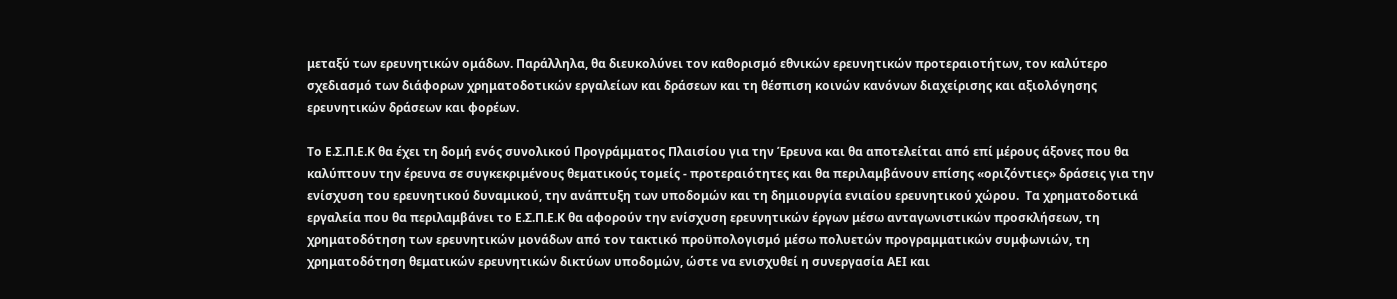μεταξύ των ερευνητικών ομάδων. Παράλληλα, θα διευκολύνει τον καθορισμό εθνικών ερευνητικών προτεραιοτήτων, τον καλύτερο σχεδιασμό των διάφορων χρηματοδοτικών εργαλείων και δράσεων και τη θέσπιση κοινών κανόνων διαχείρισης και αξιολόγησης ερευνητικών δράσεων και φορέων.

Το Ε.Σ.Π.Ε.Κ θα έχει τη δομή ενός συνολικού Προγράμματος Πλαισίου για την Έρευνα και θα αποτελείται από επί μέρους άξονες που θα καλύπτουν την έρευνα σε συγκεκριμένους θεματικούς τομείς - προτεραιότητες και θα περιλαμβάνουν επίσης «οριζόντιες» δράσεις για την ενίσχυση του ερευνητικού δυναμικού, την ανάπτυξη των υποδομών και τη δημιουργία ενιαίου ερευνητικού χώρου.  Τα χρηματοδοτικά εργαλεία που θα περιλαμβάνει το Ε.Σ.Π.Ε.Κ θα αφορούν την ενίσχυση ερευνητικών έργων μέσω ανταγωνιστικών προσκλήσεων, τη χρηματοδότηση των ερευνητικών μονάδων από τον τακτικό προϋπολογισμό μέσω πολυετών προγραμματικών συμφωνιών, τη χρηματοδότηση θεματικών ερευνητικών δικτύων υποδομών, ώστε να ενισχυθεί η συνεργασία ΑΕΙ και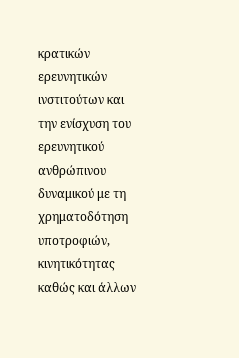κρατικών ερευνητικών ινστιτούτων και την ενίσχυση του ερευνητικού ανθρώπινου δυναμικού με τη χρηματοδότηση υποτροφιών, κινητικότητας καθώς και άλλων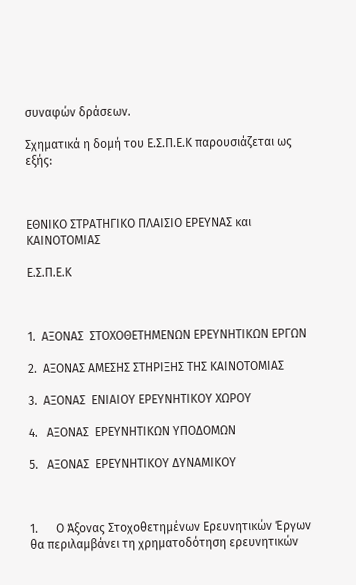συναφών δράσεων.

Σχηματικά η δομή του Ε.Σ.Π.Ε.Κ παρουσιάζεται ως εξής:



ΕΘΝΙΚΟ ΣΤΡΑΤΗΓΙΚΟ ΠΛΑΙΣΙΟ ΕΡΕΥΝΑΣ και ΚΑΙΝΟΤΟΜΙΑΣ

Ε.Σ.Π.Ε.Κ



1.  ΑΞΟΝΑΣ  ΣΤΟΧΟΘΕΤΗΜΕΝΩΝ ΕΡΕΥΝΗΤΙΚΩΝ ΕΡΓΩΝ

2.  ΑΞΟΝΑΣ ΑΜΕΣΗΣ ΣΤΗΡΙΞΗΣ ΤΗΣ ΚΑΙΝΟΤΟΜΙΑΣ

3.  ΑΞΟΝΑΣ  ΕΝΙΑΙΟΥ ΕΡΕΥΝΗΤΙΚΟΥ ΧΩΡΟΥ

4.   ΑΞΟΝΑΣ  ΕΡΕΥΝΗΤΙΚΩΝ ΥΠΟΔΟΜΩΝ

5.   ΑΞΟΝΑΣ  ΕΡΕΥΝΗΤΙΚΟΥ ΔΥΝΑΜΙΚΟΥ



1.      Ο Άξονας Στοχοθετημένων Ερευνητικών Έργων θα περιλαμβάνει τη χρηματοδότηση ερευνητικών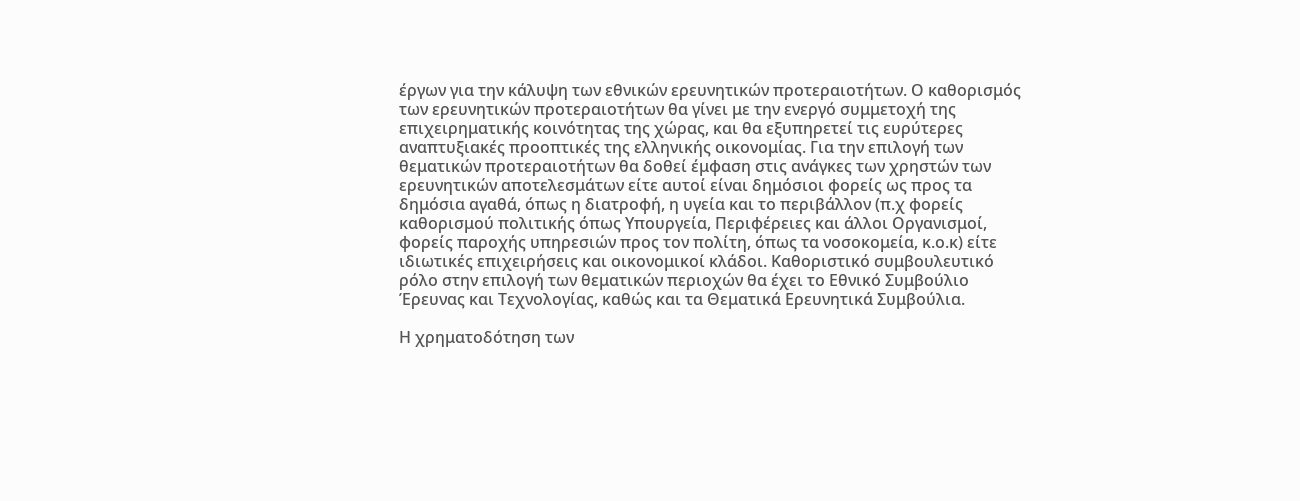έργων για την κάλυψη των εθνικών ερευνητικών προτεραιοτήτων. Ο καθορισμός των ερευνητικών προτεραιοτήτων θα γίνει με την ενεργό συμμετοχή της επιχειρηματικής κοινότητας της χώρας, και θα εξυπηρετεί τις ευρύτερες αναπτυξιακές προοπτικές της ελληνικής οικονομίας. Για την επιλογή των θεματικών προτεραιοτήτων θα δοθεί έμφαση στις ανάγκες των χρηστών των ερευνητικών αποτελεσμάτων είτε αυτοί είναι δημόσιοι φορείς ως προς τα δημόσια αγαθά, όπως η διατροφή, η υγεία και το περιβάλλον (π.χ φορείς καθορισμού πολιτικής όπως Υπουργεία, Περιφέρειες και άλλοι Οργανισμοί, φορείς παροχής υπηρεσιών προς τον πολίτη, όπως τα νοσοκομεία, κ.ο.κ) είτε ιδιωτικές επιχειρήσεις και οικονομικοί κλάδοι. Καθοριστικό συμβουλευτικό ρόλο στην επιλογή των θεματικών περιοχών θα έχει το Εθνικό Συμβούλιο Έρευνας και Τεχνολογίας, καθώς και τα Θεματικά Ερευνητικά Συμβούλια.

Η χρηματοδότηση των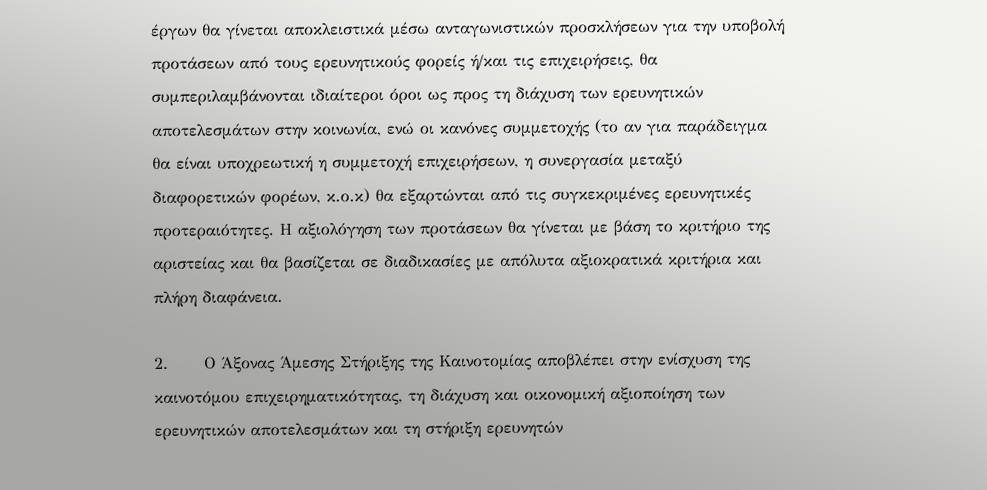έργων θα γίνεται αποκλειστικά μέσω ανταγωνιστικών προσκλήσεων για την υποβολή προτάσεων από τους ερευνητικούς φορείς ή/και τις επιχειρήσεις, θα συμπεριλαμβάνονται ιδιαίτεροι όροι ως προς τη διάχυση των ερευνητικών αποτελεσμάτων στην κοινωνία, ενώ οι κανόνες συμμετοχής (το αν για παράδειγμα θα είναι υποχρεωτική η συμμετοχή επιχειρήσεων, η συνεργασία μεταξύ διαφορετικών φορέων, κ.ο.κ) θα εξαρτώνται από τις συγκεκριμένες ερευνητικές προτεραιότητες. Η αξιολόγηση των προτάσεων θα γίνεται με βάση το κριτήριο της αριστείας και θα βασίζεται σε διαδικασίες με απόλυτα αξιοκρατικά κριτήρια και πλήρη διαφάνεια.

2.      Ο Άξονας Άμεσης Στήριξης της Καινοτομίας αποβλέπει στην ενίσχυση της καινοτόμου επιχειρηματικότητας, τη διάχυση και οικονομική αξιοποίηση των ερευνητικών αποτελεσμάτων και τη στήριξη ερευνητών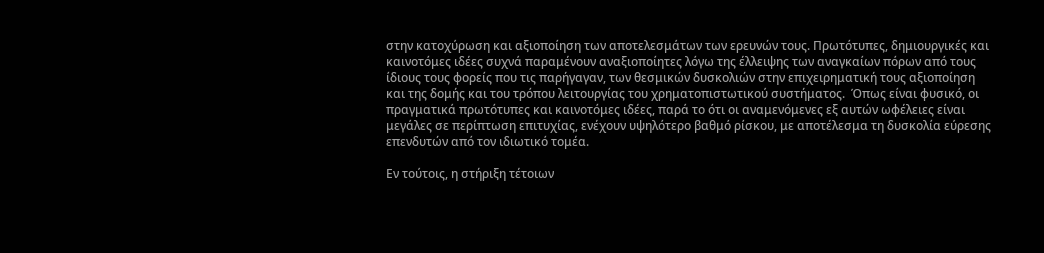στην κατοχύρωση και αξιοποίηση των αποτελεσμάτων των ερευνών τους. Πρωτότυπες, δημιουργικές και καινοτόμες ιδέες συχνά παραμένουν αναξιοποίητες λόγω της έλλειψης των αναγκαίων πόρων από τους ίδιους τους φορείς που τις παρήγαγαν, των θεσμικών δυσκολιών στην επιχειρηματική τους αξιοποίηση και της δομής και του τρόπου λειτουργίας του χρηματοπιστωτικού συστήματος.  Όπως είναι φυσικό, οι πραγματικά πρωτότυπες και καινοτόμες ιδέες, παρά το ότι οι αναμενόμενες εξ αυτών ωφέλειες είναι μεγάλες σε περίπτωση επιτυχίας, ενέχουν υψηλότερο βαθμό ρίσκου, με αποτέλεσμα τη δυσκολία εύρεσης επενδυτών από τον ιδιωτικό τομέα.

Εν τούτοις, η στήριξη τέτοιων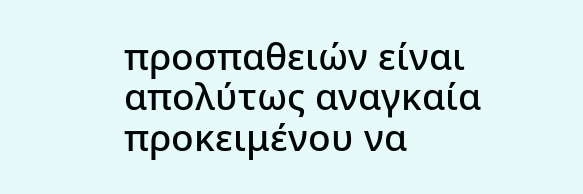προσπαθειών είναι απολύτως αναγκαία προκειμένου να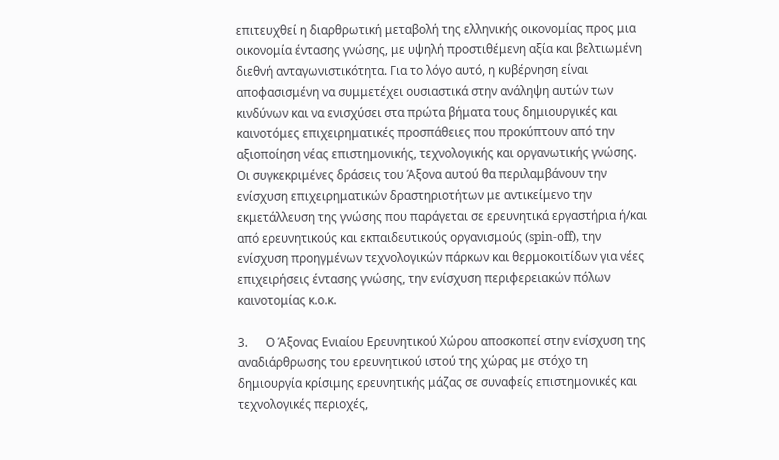επιτευχθεί η διαρθρωτική μεταβολή της ελληνικής οικονομίας προς μια οικονομία έντασης γνώσης, με υψηλή προστιθέμενη αξία και βελτιωμένη διεθνή ανταγωνιστικότητα. Για το λόγο αυτό, η κυβέρνηση είναι αποφασισμένη να συμμετέχει ουσιαστικά στην ανάληψη αυτών των κινδύνων και να ενισχύσει στα πρώτα βήματα τους δημιουργικές και καινοτόμες επιχειρηματικές προσπάθειες που προκύπτουν από την αξιοποίηση νέας επιστημονικής, τεχνολογικής και οργανωτικής γνώσης. Οι συγκεκριμένες δράσεις του Άξονα αυτού θα περιλαμβάνουν την ενίσχυση επιχειρηματικών δραστηριοτήτων με αντικείμενο την εκμετάλλευση της γνώσης που παράγεται σε ερευνητικά εργαστήρια ή/και από ερευνητικούς και εκπαιδευτικούς οργανισμούς (spin-off), την ενίσχυση προηγμένων τεχνολογικών πάρκων και θερμοκοιτίδων για νέες επιχειρήσεις έντασης γνώσης, την ενίσχυση περιφερειακών πόλων καινοτομίας κ.ο.κ.

3.      Ο Άξονας Ενιαίου Ερευνητικού Χώρου αποσκοπεί στην ενίσχυση της αναδιάρθρωσης του ερευνητικού ιστού της χώρας με στόχο τη δημιουργία κρίσιμης ερευνητικής μάζας σε συναφείς επιστημονικές και τεχνολογικές περιοχές,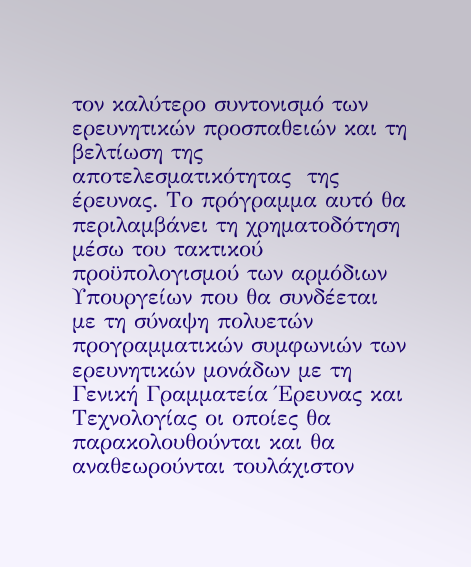τον καλύτερο συντονισμό των ερευνητικών προσπαθειών και τη βελτίωση της αποτελεσματικότητας  της έρευνας. Το πρόγραμμα αυτό θα περιλαμβάνει τη χρηματοδότηση μέσω του τακτικού προϋπολογισμού των αρμόδιων Υπουργείων που θα συνδέεται με τη σύναψη πολυετών προγραμματικών συμφωνιών των ερευνητικών μονάδων με τη Γενική Γραμματεία Έρευνας και Τεχνολογίας οι οποίες θα παρακολουθούνται και θα αναθεωρούνται τουλάχιστον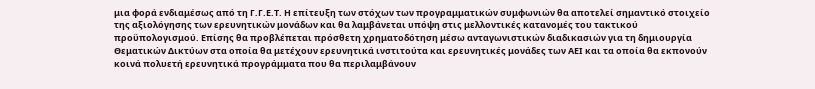μια φορά ενδιαμέσως από τη Γ.Γ.Ε.Τ. Η επίτευξη των στόχων των προγραμματικών συμφωνιών θα αποτελεί σημαντικό στοιχείο της αξιολόγησης των ερευνητικών μονάδων και θα λαμβάνεται υπόψη στις μελλοντικές κατανομές του τακτικού προϋπολογισμού. Επίσης θα προβλέπεται πρόσθετη χρηματοδότηση μέσω ανταγωνιστικών διαδικασιών για τη δημιουργία Θεματικών Δικτύων στα οποία θα μετέχουν ερευνητικά ινστιτούτα και ερευνητικές μονάδες των ΑΕΙ και τα οποία θα εκπονούν κοινά πολυετή ερευνητικά προγράμματα που θα περιλαμβάνουν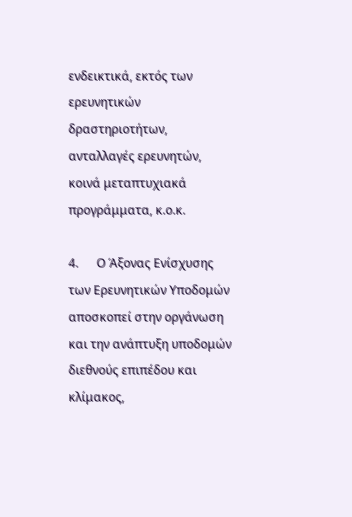ενδεικτικά, εκτός των ερευνητικών δραστηριοτήτων, ανταλλαγές ερευνητών, κοινά μεταπτυχιακά προγράμματα, κ.ο.κ.

4.      Ο Άξονας Ενίσχυσης των Ερευνητικών Υποδομών αποσκοπεί στην οργάνωση και την ανάπτυξη υποδομών διεθνούς επιπέδου και κλίμακος,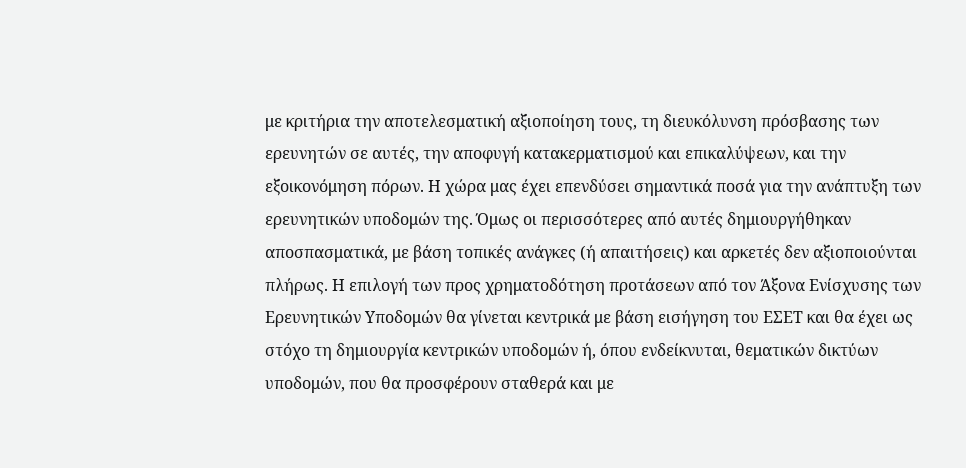με κριτήρια την αποτελεσματική αξιοποίηση τους, τη διευκόλυνση πρόσβασης των ερευνητών σε αυτές, την αποφυγή κατακερματισμού και επικαλύψεων, και την εξοικονόμηση πόρων. Η χώρα μας έχει επενδύσει σημαντικά ποσά για την ανάπτυξη των ερευνητικών υποδομών της. Όμως οι περισσότερες από αυτές δημιουργήθηκαν αποσπασματικά, με βάση τοπικές ανάγκες (ή απαιτήσεις) και αρκετές δεν αξιοποιούνται πλήρως. Η επιλογή των προς χρηματοδότηση προτάσεων από τον Άξονα Ενίσχυσης των Ερευνητικών Υποδομών θα γίνεται κεντρικά με βάση εισήγηση του ΕΣΕΤ και θα έχει ως στόχο τη δημιουργία κεντρικών υποδομών ή, όπου ενδείκνυται, θεματικών δικτύων υποδομών, που θα προσφέρουν σταθερά και με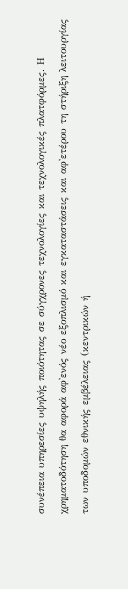συνέπεια υπηρεσίες υψηλής ποιότητας σε σύγχρονες τεχνολογίες και τεχνολογικές πλατφόρμες. Η χρηματοδότηση θα αφορά αφ'ενός νέο εξοπλισμό και εγκαταστάσεις και αφ'ετέρου τη στήριξη λειτουργίας των υποδομών εθνικής εμβέλειας (κεντρικών ή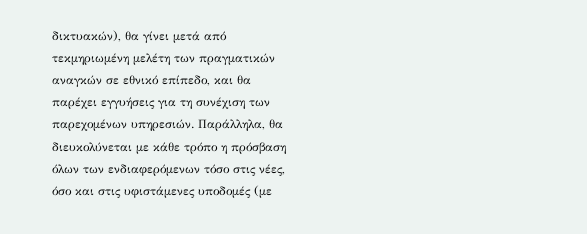δικτυακών), θα γίνει μετά από τεκμηριωμένη μελέτη των πραγματικών αναγκών σε εθνικό επίπεδο, και θα παρέχει εγγυήσεις για τη συνέχιση των παρεχομένων υπηρεσιών. Παράλληλα, θα διευκολύνεται με κάθε τρόπο η πρόσβαση όλων των ενδιαφερόμενων τόσο στις νέες, όσο και στις υφιστάμενες υποδομές (με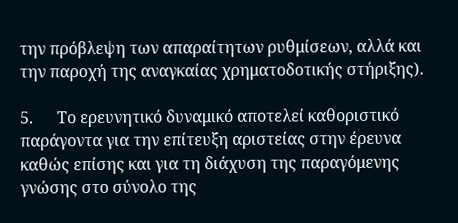την πρόβλεψη των απαραίτητων ρυθμίσεων, αλλά και την παροχή της αναγκαίας χρηματοδοτικής στήριξης).

5.      Το ερευνητικό δυναμικό αποτελεί καθοριστικό παράγοντα για την επίτευξη αριστείας στην έρευνα καθώς επίσης και για τη διάχυση της παραγόμενης γνώσης στο σύνολο της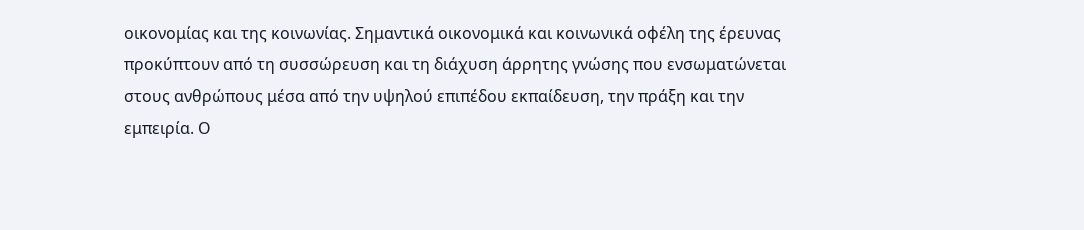οικονομίας και της κοινωνίας. Σημαντικά οικονομικά και κοινωνικά οφέλη της έρευνας προκύπτουν από τη συσσώρευση και τη διάχυση άρρητης γνώσης που ενσωματώνεται στους ανθρώπους μέσα από την υψηλού επιπέδου εκπαίδευση, την πράξη και την εμπειρία. Ο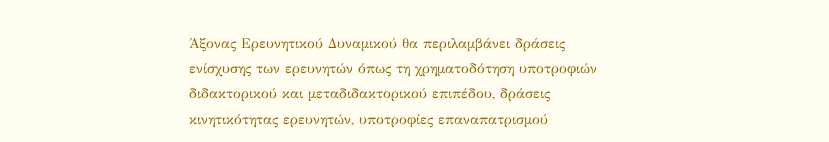Άξονας Ερευνητικού Δυναμικού θα περιλαμβάνει δράσεις ενίσχυσης των ερευνητών όπως τη χρηματοδότηση υποτροφιών διδακτορικού και μεταδιδακτορικού επιπέδου, δράσεις κινητικότητας ερευνητών, υποτροφίες επαναπατρισμού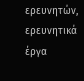ερευνητών, ερευνητικά έργα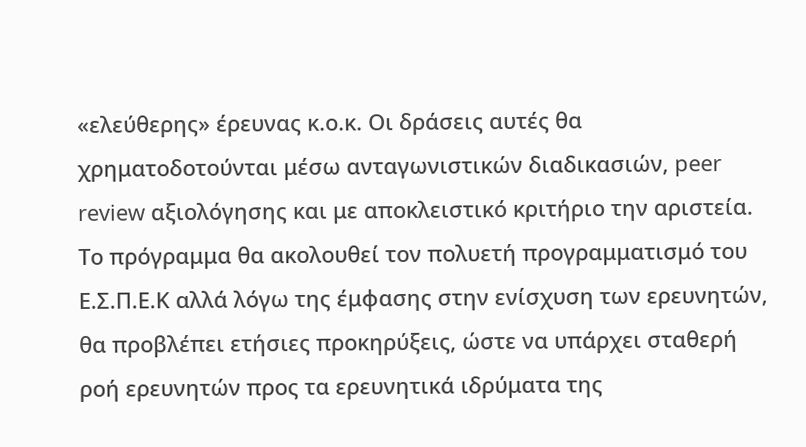«ελεύθερης» έρευνας κ.ο.κ. Οι δράσεις αυτές θα χρηματοδοτούνται μέσω ανταγωνιστικών διαδικασιών, peer review αξιολόγησης και με αποκλειστικό κριτήριο την αριστεία. Το πρόγραμμα θα ακολουθεί τον πολυετή προγραμματισμό του Ε.Σ.Π.Ε.Κ αλλά λόγω της έμφασης στην ενίσχυση των ερευνητών, θα προβλέπει ετήσιες προκηρύξεις, ώστε να υπάρχει σταθερή ροή ερευνητών προς τα ερευνητικά ιδρύματα της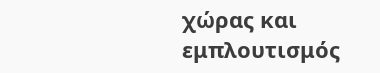χώρας και εμπλουτισμός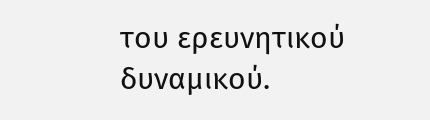του ερευνητικού δυναμικού.